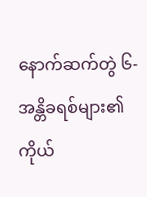နောက်ဆက်တွဲ ၆- အန္တိခရစ်များ၏ ကိုယ်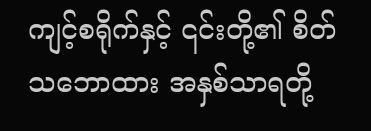ကျင့်စရိုက်နှင့် ၎င်းတို့၏ စိတ်သဘောထား အနှစ်သာရတို့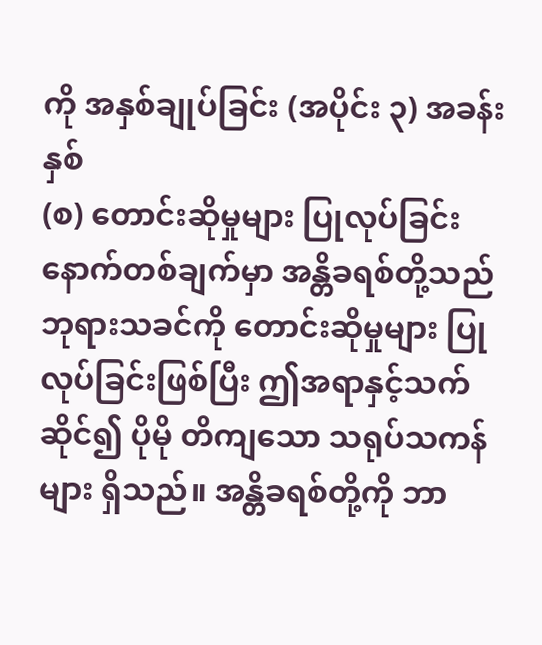ကို အနှစ်ချုပ်ခြင်း (အပိုင်း ၃) အခန်း နှစ်
(စ) တောင်းဆိုမှုများ ပြုလုပ်ခြင်း
နောက်တစ်ချက်မှာ အန္တိခရစ်တို့သည် ဘုရားသခင်ကို တောင်းဆိုမှုများ ပြုလုပ်ခြင်းဖြစ်ပြီး ဤအရာနှင့်သက်ဆိုင်၍ ပိုမို တိကျသော သရုပ်သကန်များ ရှိသည်။ အန္တိခရစ်တို့ကို ဘာ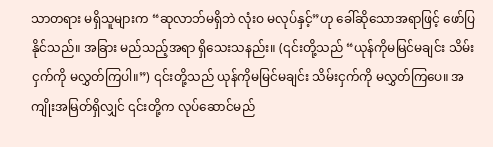သာတရား မရှိသူများက “ဆုလာဘ်မရှိဘဲ လုံးဝ မလုပ်နှင့်”ဟု ခေါ်ဆိုသောအရာဖြင့် ဖော်ပြနိုင်သည်။ အခြား မည်သည့်အရာ ရှိသေးသနည်း။ (၎င်းတို့သည် “ယုန်ကိုမမြင်မချင်း သိမ်းငှက်ကို မလွှတ်ကြပါ။”) ၎င်းတို့သည် ယုန်ကိုမမြင်မချင်း သိမ်းငှက်ကို မလွှတ်ကြပေ။ အကျိုးအမြတ်ရှိလျှင် ၎င်းတို့က လုပ်ဆောင်မည်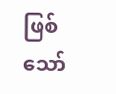ဖြစ်သော်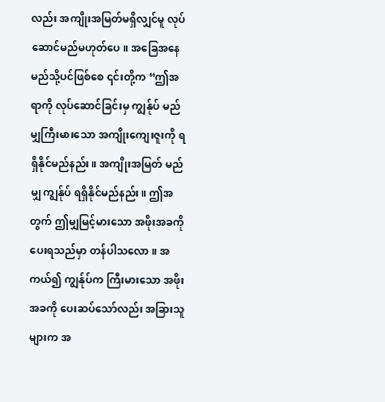လည်း အကျိုးအမြတ်မရှိလျှင်မူ လုပ်ဆောင်မည်မဟုတ်ပေ။ အခြေအနေ မည်သို့ပင်ဖြစ်စေ ၎င်းတို့က “ဤအရာကို လုပ်ဆောင်ခြင်းမှ ကျွန်ုပ် မည်မျှကြီးမားသော အကျိုးကျေးဇူးကို ရရှိနိုင်မည်နည်း။ အကျိုးအမြတ် မည်မျှ ကျွန်ုပ် ရရှိနိုင်မည်နည်း။ ဤအတွက် ဤမျှမြင့်မားသော အဖိုးအခကို ပေးရသည်မှာ တန်ပါသလော။ အကယ်၍ ကျွန်ုပ်က ကြီးမားသော အဖိုးအခကို ပေးဆပ်သော်လည်း အခြားသူများက အ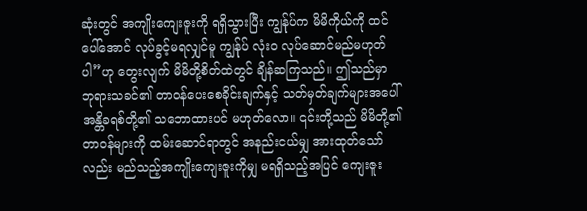ဆုံးတွင် အကျိုးကျေးဇူးကို ရရှိသွားပြီး ကျွန်ုပ်က မိမိကိုယ်ကို ထင်ပေါ်အောင် လုပ်ခွင့်မရလျှင်မူ ကျွန်ုပ် လုံးဝ လုပ်ဆောင်မည်မဟုတ်ပါ”ဟု တွေးလျက် မိမိတို့စိတ်ထဲတွင် ချိန်ဆကြသည်။ ဤသည်မှာ ဘုရားသခင်၏ တာဝန်ပေးစေခိုင်းချက်နှင့် သတ်မှတ်ချက်များအပေါ် အန္တိခရစ်တို့၏ သဘောထားပင် မဟုတ်လော။ ၎င်းတို့သည် မိမိတို့၏ တာဝန်များကို ထမ်းဆောင်ရာတွင် အနည်းငယ်မျှ အားထုတ်သော်လည်း မည်သည့်အကျိုးကျေးဇူးကိုမျှ မရရှိသည့်အပြင် ကျေးဇူး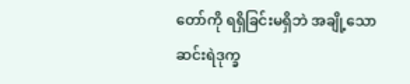တော်ကို ရရှိခြင်းမရှိဘဲ အချို့သော ဆင်းရဲဒုက္ခ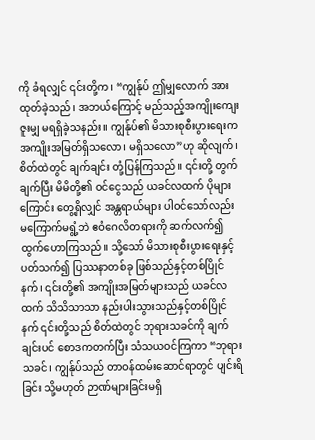ကို ခံရလျှင် ၎င်းတို့က၊ “ကျွန်ုပ် ဤမျှလောက် အားထုတ်ခဲ့သည်၊ အဘယ်ကြောင့် မည်သည့်အကျိုးကျေးဇူးမျှ မရရှိခဲ့သနည်း။ ကျွန်ုပ်၏ မိသားစုစီးပွားရေးက အကျိုးအမြတ်ရှိသလော၊ မရှိသလော”ဟု ဆိုလျက်၊ စိတ်ထဲတွင် ချက်ချင်း တုံ့ပြန်ကြသည်။ ၎င်းတို့ တွက်ချက်ပြီး မိမိတို့၏ ဝင်ငွေသည် ယခင်လထက် ပိုများကြောင်း တွေ့ရှိလျှင် အန္တရာယ်များ ပါဝင်သော်လည်း မကြောက်မရွံ့ဘဲ ဧဝံဂေလိတရားကို ဆက်လက်၍ ထွက်ဟောကြသည်။ သို့သော် မိသားစုစီးပွားရေးနှင့်ပတ်သက်၍ ပြဿနာတစ်ခု ဖြစ်သည်နှင့်တစ်ပြိုင်နက်၊ ၎င်းတို့၏ အကျိုးအမြတ်များသည် ယခင်လထက် သိသိသာသာ နည်းပါးသွားသည်နှင့်တစ်ပြိုင်နက် ၎င်းတို့သည် စိတ်ထဲတွင် ဘုရားသခင်ကို ချက်ချင်းပင် စောဒကတက်ပြီး သံသယဝင်ကြကာ “ဘုရားသခင်၊ ကျွန်ုပ်သည် တာဝန်ထမ်းဆောင်ရာတွင် ပျင်းရိခြင်း သို့မဟုတ် ဉာဏ်များခြင်းမရှိ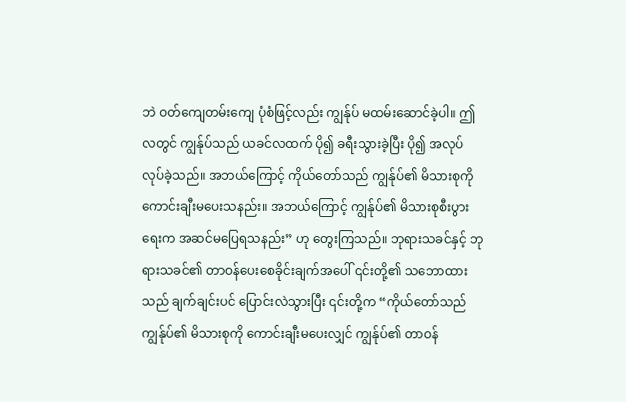ဘဲ ဝတ်ကျေတမ်းကျေ ပုံစံဖြင့်လည်း ကျွန်ုပ် မထမ်းဆောင်ခဲ့ပါ။ ဤလတွင် ကျွန်ုပ်သည် ယခင်လထက် ပို၍ ခရီးသွားခဲ့ပြီး ပို၍ အလုပ်လုပ်ခဲ့သည်။ အဘယ်ကြောင့် ကိုယ်တော်သည် ကျွန်ုပ်၏ မိသားစုကို ကောင်းချီးမပေးသနည်း။ အဘယ်ကြောင့် ကျွန်ုပ်၏ မိသားစုစီးပွားရေးက အဆင်မပြေရသနည်း” ဟု တွေးကြသည်။ ဘုရားသခင်နှင့် ဘုရားသခင်၏ တာဝန်ပေးစေခိုင်းချက်အပေါ် ၎င်းတို့၏ သဘောထားသည် ချက်ချင်းပင် ပြောင်းလဲသွားပြီး ၎င်းတို့က “ကိုယ်တော်သည် ကျွန်ုပ်၏ မိသားစုကို ကောင်းချီးမပေးလျှင် ကျွန်ုပ်၏ တာဝန်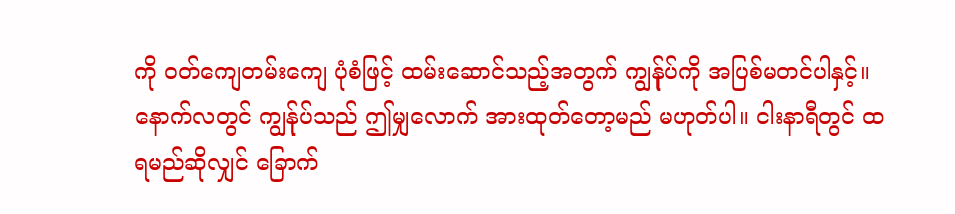ကို ဝတ်ကျေတမ်းကျေ ပုံစံဖြင့် ထမ်းဆောင်သည့်အတွက် ကျွန်ုပ်ကို အပြစ်မတင်ပါနှင့်။ နောက်လတွင် ကျွန်ုပ်သည် ဤမျှလောက် အားထုတ်တော့မည် မဟုတ်ပါ။ ငါးနာရီတွင် ထရမည်ဆိုလျှင် ခြောက်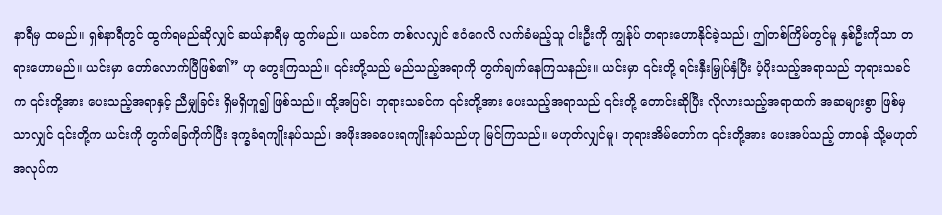နာရီမှ ထမည်။ ရှစ်နာရီတွင် ထွက်ရမည်ဆိုလျှင် ဆယ်နာရီမှ ထွက်မည်။ ယခင်က တစ်လလျှင် ဧဝံဂေလိ လက်ခံမည့်သူ ငါးဦးကို ကျွန်ုပ် တရားဟောနိုင်ခဲ့သည်၊ ဤတစ်ကြိမ်တွင်မူ နှစ်ဦးကိုသာ တရားဟောမည်။ ယင်းမှာ တော်လောက်ပြီဖြစ်၏” ဟု တွေးကြသည်။ ၎င်းတို့သည် မည်သည့်အရာကို တွက်ချက်နေကြသနည်း။ ယင်းမှာ ၎င်းတို့ ရင်းနှီးမြှုပ်နှံပြီး ပံ့ပိုးသည့်အရာသည် ဘုရားသခင်က ၎င်းတို့အား ပေးသည့်အရာနှင့် ညီမျှခြင်း ရှိမရှိဟူ၍ ဖြစ်သည်။ ထို့အပြင်၊ ဘုရားသခင်က ၎င်းတို့အား ပေးသည့်အရာသည် ၎င်းတို့ တောင်းဆိုပြီး လိုလားသည့်အရာထက် အဆများစွာ ဖြစ်မှသာလျှင် ၎င်းတို့က ယင်းကို တွက်ခြေကိုက်ပြီး ဒုက္ခခံရကျိုးနပ်သည်၊ အဖိုးအခပေးရကျိုးနပ်သည်ဟု မြင်ကြသည်။ မဟုတ်လျှင်မူ၊ ဘုရားအိမ်တော်က ၎င်းတို့အား ပေးအပ်သည့် တာဝန် သို့မဟုတ် အလုပ်က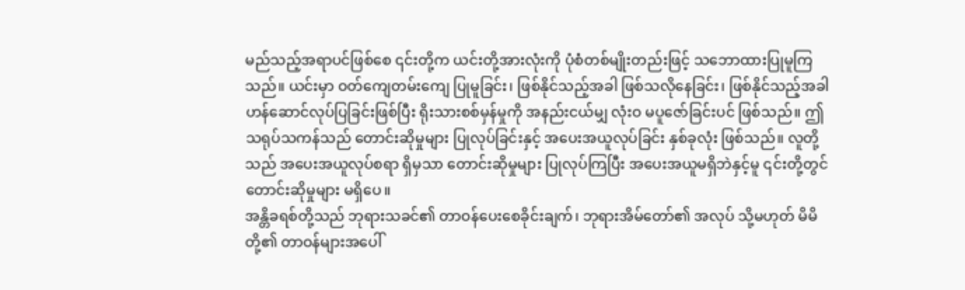မည်သည့်အရာပင်ဖြစ်စေ ၎င်းတို့က ယင်းတို့အားလုံးကို ပုံစံတစ်မျိုးတည်းဖြင့် သဘောထားပြုမူကြသည်။ ယင်းမှာ ဝတ်ကျေတမ်းကျေ ပြုမူခြင်း၊ ဖြစ်နိုင်သည့်အခါ ဖြစ်သလိုနေခြင်း၊ ဖြစ်နိုင်သည့်အခါ ဟန်ဆောင်လုပ်ပြခြင်းဖြစ်ပြီး ရိုးသားစစ်မှန်မှုကို အနည်းငယ်မျှ လုံးဝ မပူဇော်ခြင်းပင် ဖြစ်သည်။ ဤသရုပ်သကန်သည် တောင်းဆိုမှုများ ပြုလုပ်ခြင်းနှင့် အပေးအယူလုပ်ခြင်း နှစ်ခုလုံး ဖြစ်သည်။ လူတို့သည် အပေးအယူလုပ်စရာ ရှိမှသာ တောင်းဆိုမှုများ ပြုလုပ်ကြပြီး အပေးအယူမရှိဘဲနှင့်မူ ၎င်းတို့တွင် တောင်းဆိုမှုများ မရှိပေ။
အန္တိခရစ်တို့သည် ဘုရားသခင်၏ တာဝန်ပေးစေခိုင်းချက်၊ ဘုရားအိမ်တော်၏ အလုပ် သို့မဟုတ် မိမိတို့၏ တာဝန်များအပေါ်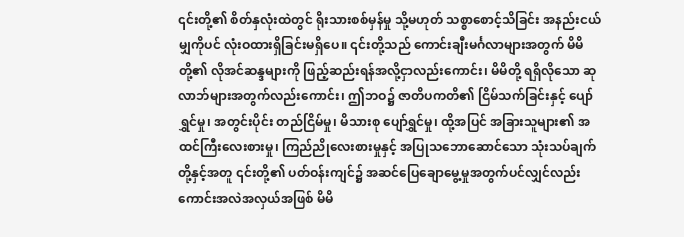၎င်းတို့၏ စိတ်နှလုံးထဲတွင် ရိုးသားစစ်မှန်မှု သို့မဟုတ် သစ္စာစောင့်သိခြင်း အနည်းငယ်မျှကိုပင် လုံးဝထားရှိခြင်းမရှိပေ။ ၎င်းတို့သည် ကောင်းချီးမင်္ဂလာများအတွက် မိမိတို့၏ လိုအင်ဆန္ဒများကို ဖြည့်ဆည်းရန်အလို့ငှာလည်းကောင်း၊ မိမိတို့ ရရှိလိုသော ဆုလာဘ်များအတွက်လည်းကောင်း၊ ဤဘဝ၌ ဇာတိပကတိ၏ ငြိမ်သက်ခြင်းနှင့် ပျော်ရွှင်မှု၊ အတွင်းပိုင်း တည်ငြိမ်မှု၊ မိသားစု ပျော်ရွှင်မှု၊ ထို့အပြင် အခြားသူများ၏ အထင်ကြီးလေးစားမှု၊ ကြည်ညိုလေးစားမှုနှင့် အပြုသဘောဆောင်သော သုံးသပ်ချက်တို့နှင့်အတူ ၎င်းတို့၏ ပတ်ဝန်းကျင်၌ အဆင်ပြေချောမွေ့မှုအတွက်ပင်လျှင်လည်းကောင်းအလဲအလှယ်အဖြစ် မိမိ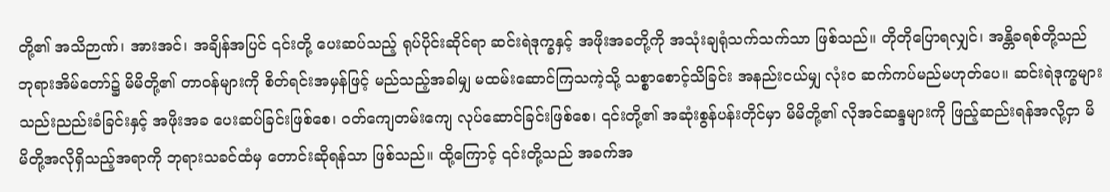တို့၏ အသိဉာဏ်၊ အားအင်၊ အချိန်အပြင် ၎င်းတို့ ပေးဆပ်သည့် ရုပ်ပိုင်းဆိုင်ရာ ဆင်းရဲဒုက္ခနှင့် အဖိုးအခတို့ကို အသုံးချရုံသက်သက်သာ ဖြစ်သည်။ တိုတိုပြောရလျှင်၊ အန္တိခရစ်တို့သည် ဘုရားအိမ်တော်၌ မိမိတို့၏ တာဝန်များကို စိတ်ရင်းအမှန်ဖြင့် မည်သည့်အခါမျှ မထမ်းဆောင်ကြသကဲ့သို့ သစ္စာစောင့်သိခြင်း အနည်းငယ်မျှ လုံးဝ ဆက်ကပ်မည်မဟုတ်ပေ။ ဆင်းရဲဒုက္ခများ သည်းညည်းခံခြင်းနှင့် အဖိုးအခ ပေးဆပ်ခြင်းဖြစ်စေ၊ ဝတ်ကျေတမ်းကျေ လုပ်ဆောင်ခြင်းဖြစ်စေ၊ ၎င်းတို့၏ အဆုံးစွန်ပန်းတိုင်မှာ မိမိတို့၏ လိုအင်ဆန္ဒများကို ဖြည့်ဆည်းရန်အလို့ငှာ မိမိတို့အလိုရှိသည့်အရာကို ဘုရားသခင်ထံမှ တောင်းဆိုရန်သာ ဖြစ်သည်။ ထို့ကြောင့် ၎င်းတို့သည် အခက်အ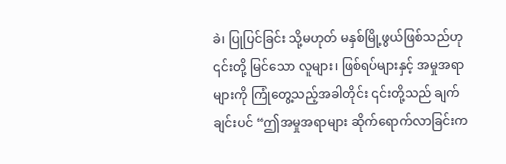ခဲ၊ ပြုပြင်ခြင်း သို့မဟုတ် မနှစ်မြို့ဖွယ်ဖြစ်သည်ဟု ၎င်းတို့ မြင်သော လူများ၊ ဖြစ်ရပ်များနှင့် အမှုအရာများကို ကြုံတွေ့သည့်အခါတိုင်း ၎င်းတို့သည် ချက်ချင်းပင် “ဤအမှုအရာများ ဆိုက်ရောက်လာခြင်းက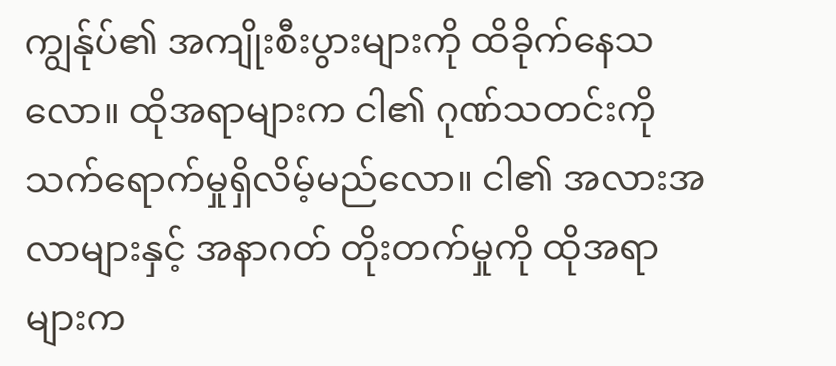ကျွန်ုပ်၏ အကျိုးစီးပွားများကို ထိခိုက်နေသလော။ ထိုအရာများက ငါ၏ ဂုဏ်သတင်းကို သက်ရောက်မှုရှိလိမ့်မည်လော။ ငါ၏ အလားအလာများနှင့် အနာဂတ် တိုးတက်မှုကို ထိုအရာများက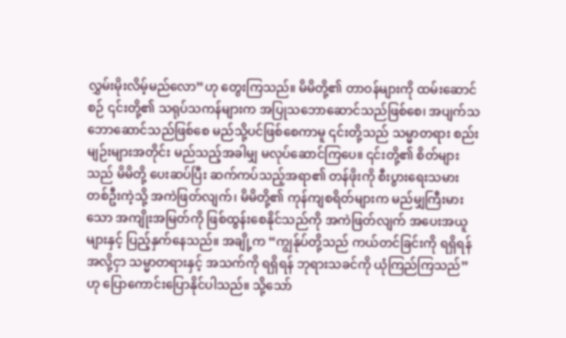လွှမ်းမိုးလိမ့်မည်လော”ဟု တွေးကြသည်။ မိမိတို့၏ တာဝန်များကို ထမ်းဆောင်စဉ် ၎င်းတို့၏ သရုပ်သကန်များက အပြုသဘောဆောင်သည်ဖြစ်စေ၊ အပျက်သဘောဆောင်သည်ဖြစ်စေ မည်သို့ပင်ဖြစ်စေကာမူ ၎င်းတို့သည် သမ္မာတရား စည်းမျဉ်းများအတိုင်း မည်သည့်အခါမျှ မလုပ်ဆောင်ကြပေ။ ၎င်းတို့၏ စိတ်များသည် မိမိတို့ ပေးဆပ်ပြီး ဆက်ကပ်သည့်အရာ၏ တန်ဖိုးကို စီးပွားရေးသမားတစ်ဦးကဲ့သို့ အကဲဖြတ်လျက်၊ မိမိတို့၏ ကုန်ကျစရိတ်များက မည်မျှကြီးမားသော အကျိုးအမြတ်ကို ဖြစ်ထွန်းစေနိုင်သည်ကို အကဲဖြတ်လျက် အပေးအယူများနှင့် ပြည့်နှက်နေသည်။ အချို့က “ကျွန်ုပ်တို့သည် ကယ်တင်ခြင်းကို ရရှိရန်အလို့ငှာ သမ္မာတရားနှင့် အသက်ကို ရရှိရန် ဘုရားသခင်ကို ယုံကြည်ကြသည်”ဟု ပြောကောင်းပြောနိုင်ပါသည်။ သို့သော်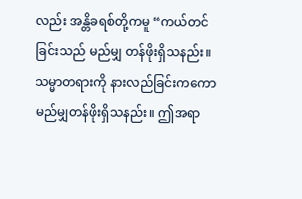လည်း အန္တိခရစ်တို့ကမူ “ကယ်တင်ခြင်းသည် မည်မျှ တန်ဖိုးရှိသနည်း။ သမ္မာတရားကို နားလည်ခြင်းကကော မည်မျှတန်ဖိုးရှိသနည်း။ ဤအရာ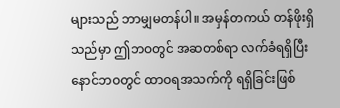များသည် ဘာမျှမတန်ပါ။ အမှန်တကယ် တန်ဖိုးရှိသည်မှာ ဤဘဝတွင် အဆတစ်ရာ လက်ခံရရှိပြီး နောင်ဘဝတွင် ထာဝရအသက်ကို ရရှိခြင်းဖြစ်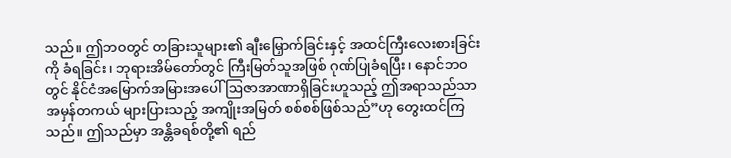သည်။ ဤဘဝတွင် တခြားသူများ၏ ချီးမြှောက်ခြင်းနှင့် အထင်ကြီးလေးစားခြင်းကို ခံရခြင်း၊ ဘုရားအိမ်တော်တွင် ကြီးမြတ်သူအဖြစ် ဂုဏ်ပြုခံရပြီး၊ နောင်ဘဝတွင် နိုင်ငံအမြောက်အမြားအပေါ်ဩဇာအာဏာရှိခြင်းဟူသည့် ဤအရာသည်သာ အမှန်တကယ် များပြားသည့် အကျိုးအမြတ် စစ်စစ်ဖြစ်သည်”ဟု တွေးထင်ကြသည်။ ဤသည်မှာ အန္တိခရစ်တို့၏ ရည်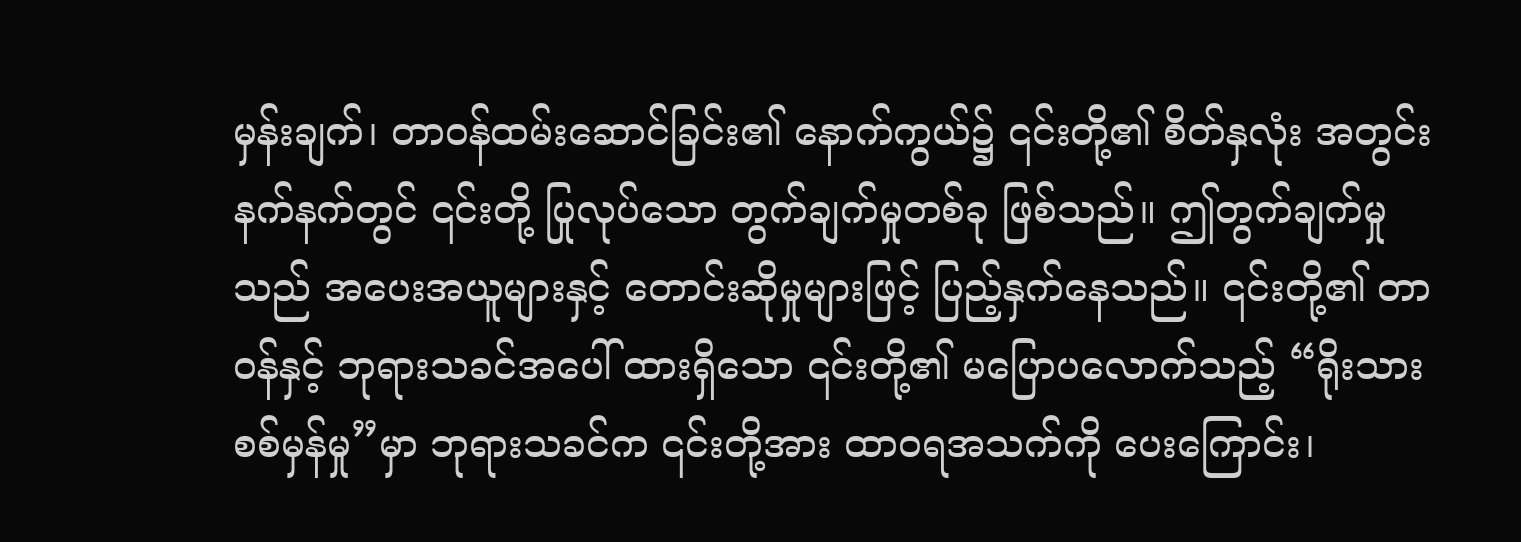မှန်းချက်၊ တာဝန်ထမ်းဆောင်ခြင်း၏ နောက်ကွယ်၌ ၎င်းတို့၏ စိတ်နှလုံး အတွင်းနက်နက်တွင် ၎င်းတို့ ပြုလုပ်သော တွက်ချက်မှုတစ်ခု ဖြစ်သည်။ ဤတွက်ချက်မှုသည် အပေးအယူများနှင့် တောင်းဆိုမှုများဖြင့် ပြည့်နှက်နေသည်။ ၎င်းတို့၏ တာဝန်နှင့် ဘုရားသခင်အပေါ် ထားရှိသော ၎င်းတို့၏ မပြောပလောက်သည့် “ရိုးသားစစ်မှန်မှု”မှာ ဘုရားသခင်က ၎င်းတို့အား ထာဝရအသက်ကို ပေးကြောင်း၊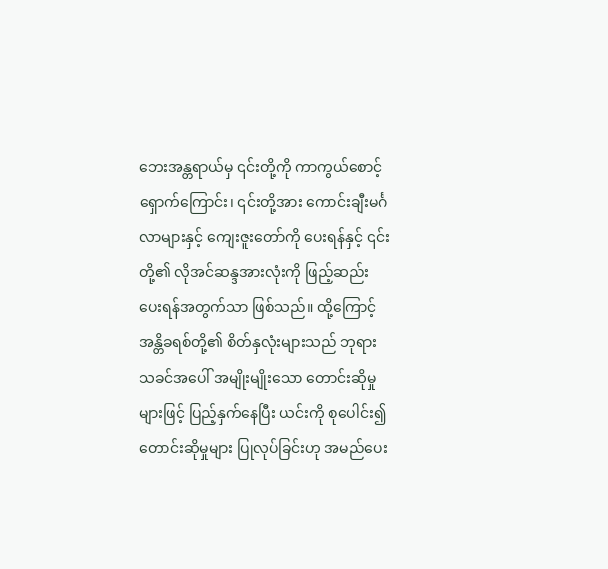ဘေးအန္တရာယ်မှ ၎င်းတို့ကို ကာကွယ်စောင့်ရှောက်ကြောင်း၊ ၎င်းတို့အား ကောင်းချီးမင်္ဂလာများနှင့် ကျေးဇူးတော်ကို ပေးရန်နှင့် ၎င်းတို့၏ လိုအင်ဆန္ဒအားလုံးကို ဖြည့်ဆည်းပေးရန်အတွက်သာ ဖြစ်သည်။ ထို့ကြောင့် အန္တိခရစ်တို့၏ စိတ်နှလုံးများသည် ဘုရားသခင်အပေါ် အမျိုးမျိုးသော တောင်းဆိုမှုများဖြင့် ပြည့်နှက်နေပြီး ယင်းကို စုပေါင်း၍ တောင်းဆိုမှုများ ပြုလုပ်ခြင်းဟု အမည်ပေး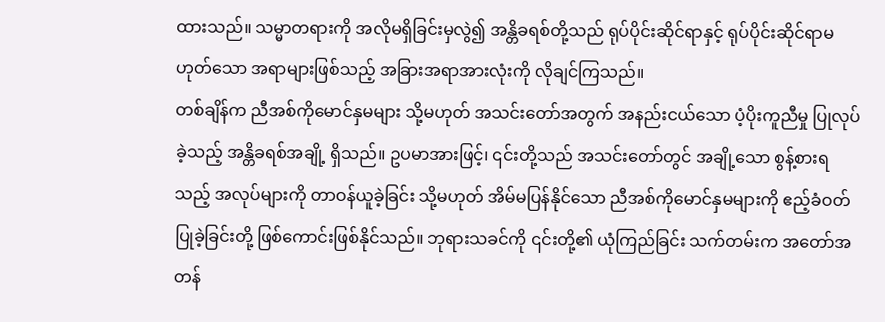ထားသည်။ သမ္မာတရားကို အလိုမရှိခြင်းမှလွဲ၍ အန္တိခရစ်တို့သည် ရုပ်ပိုင်းဆိုင်ရာနှင့် ရုပ်ပိုင်းဆိုင်ရာမဟုတ်သော အရာများဖြစ်သည့် အခြားအရာအားလုံးကို လိုချင်ကြသည်။
တစ်ချိန်က ညီအစ်ကိုမောင်နှမများ သို့မဟုတ် အသင်းတော်အတွက် အနည်းငယ်သော ပံ့ပိုးကူညီမှု ပြုလုပ်ခဲ့သည့် အန္တိခရစ်အချို့ ရှိသည်။ ဥပမာအားဖြင့်၊ ၎င်းတို့သည် အသင်းတော်တွင် အချို့သော စွန့်စားရသည့် အလုပ်များကို တာဝန်ယူခဲ့ခြင်း သို့မဟုတ် အိမ်မပြန်နိုင်သော ညီအစ်ကိုမောင်နှမများကို ဧည့်ခံဝတ်ပြုခဲ့ခြင်းတို့ ဖြစ်ကောင်းဖြစ်နိုင်သည်။ ဘုရားသခင်ကို ၎င်းတို့၏ ယုံကြည်ခြင်း သက်တမ်းက အတော်အတန်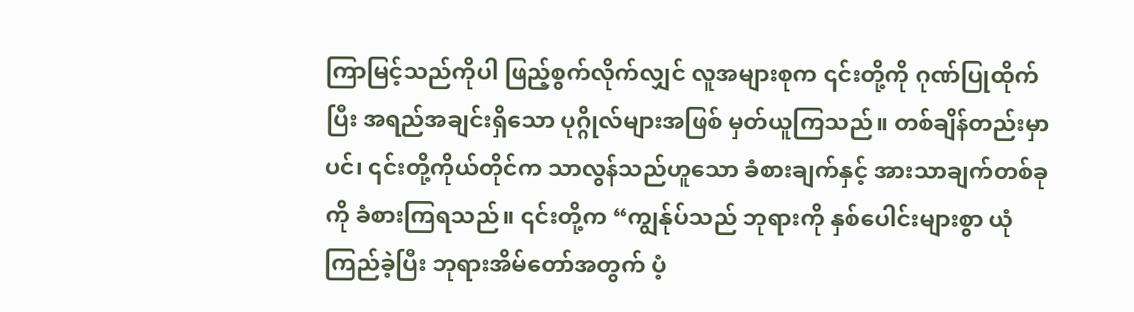ကြာမြင့်သည်ကိုပါ ဖြည့်စွက်လိုက်လျှင် လူအများစုက ၎င်းတို့ကို ဂုဏ်ပြုထိုက်ပြီး အရည်အချင်းရှိသော ပုဂ္ဂိုလ်များအဖြစ် မှတ်ယူကြသည်။ တစ်ချိန်တည်းမှာပင်၊ ၎င်းတို့ကိုယ်တိုင်က သာလွန်သည်ဟူသော ခံစားချက်နှင့် အားသာချက်တစ်ခုကို ခံစားကြရသည်။ ၎င်းတို့က “ကျွန်ုပ်သည် ဘုရားကို နှစ်ပေါင်းများစွာ ယုံကြည်ခဲ့ပြီး ဘုရားအိမ်တော်အတွက် ပံ့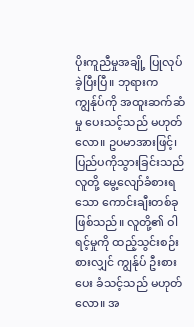ပိုးကူညီမှုအချို့ ပြုလုပ်ခဲ့ပြီးပြီ။ ဘုရားက ကျွန်ုပ်ကို အထူးဆက်ဆံမှု ပေးသင့်သည် မဟုတ်လော။ ဥပမာအားဖြင့်၊ ပြည်ပကိုသွားခြင်းသည် လူတို့ မွေ့လျော်ခံစားရသော ကောင်းချီးတစ်ခု ဖြစ်သည်။ လူတို့၏ ဝါရင့်မှုကို ထည့်သွင်းစဉ်းစားလျှင် ကျွန်ုပ် ဦးစားပေး ခံသင့်သည် မဟုတ်လော။ အ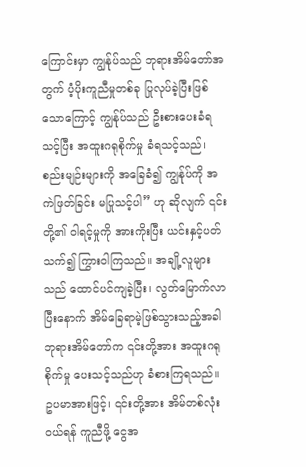ကြောင်းမှာ ကျွန်ုပ်သည် ဘုရားအိမ်တော်အတွက် ပံ့ပိုးကူညီမှုတစ်ခု ပြုလုပ်ခဲ့ပြီးဖြစ်သောကြောင့် ကျွန်ုပ်သည် ဦးစားပေးခံရသင့်ပြီး အထူးဂရုစိုက်မှု ခံရသင့်သည်၊ စည်းမျဉ်းများကို အခြေခံ၍ ကျွန်ုပ်ကို အကဲဖြတ်ခြင်း မပြုသင့်ပါ” ဟု ဆိုလျက် ၎င်းတို့၏ ဝါရင့်မှုကို အားကိုးပြီး ယင်းနှင့်ပတ်သက်၍ ကြွားဝါကြသည်။ အချို့လူများသည် ထောင်ပင်ကျခဲ့ပြီး၊ လွတ်မြောက်လာပြီးနောက် အိမ်ခြေရာမဲ့ဖြစ်သွားသည့်အခါ ဘုရားအိမ်တော်က ၎င်းတို့အား အထူးဂရုစိုက်မှု ပေးသင့်သည်ဟု ခံစားကြရသည်။ ဥပမာအားဖြင့်၊ ၎င်းတို့အား အိမ်တစ်လုံးဝယ်ရန် ကူညီဖို့ ငွေအ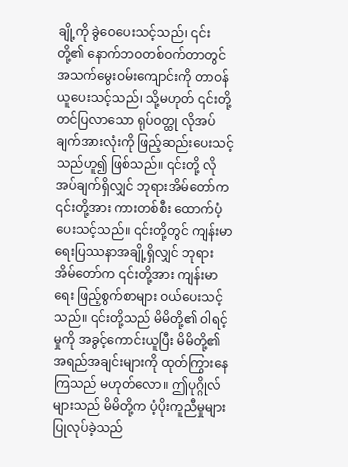ချို့ကို ခွဲဝေပေးသင့်သည်၊ ၎င်းတို့၏ နောက်ဘဝတစ်ဝက်တာတွင် အသက်မွေးဝမ်းကျောင်းကို တာဝန်ယူပေးသင့်သည်၊ သို့မဟုတ် ၎င်းတို့ တင်ပြလာသော ရုပ်ဝတ္ထု လိုအပ်ချက်အားလုံးကို ဖြည့်ဆည်းပေးသင့်သည်ဟူ၍ ဖြစ်သည်။ ၎င်းတို့ လိုအပ်ချက်ရှိလျှင် ဘုရားအိမ်တော်က ၎င်းတို့အား ကားတစ်စီး ထောက်ပံ့ပေးသင့်သည်။ ၎င်းတို့တွင် ကျန်းမာရေးပြဿနာအချို့ရှိလျှင် ဘုရားအိမ်တော်က ၎င်းတို့အား ကျန်းမာရေး ဖြည့်စွက်စာများ ဝယ်ပေးသင့်သည်။ ၎င်းတို့သည် မိမိတို့၏ ဝါရင့်မှုကို အခွင့်ကောင်းယူပြီး မိမိတို့၏ အရည်အချင်းများကို ထုတ်ကြွားနေကြသည် မဟုတ်လော။ ဤပုဂ္ဂိုလ်များသည် မိမိတို့က ပံ့ပိုးကူညီမှုများ ပြုလုပ်ခဲ့သည်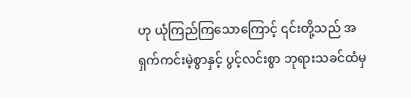ဟု ယုံကြည်ကြသောကြောင့် ၎င်းတို့သည် အရှက်ကင်းမဲ့စွာနှင့် ပွင့်လင်းစွာ ဘုရားသခင်ထံမှ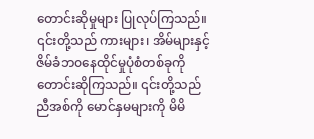တောင်းဆိုမှုများ ပြုလုပ်ကြသည်။ ၎င်းတို့သည် ကားများ၊ အိမ်များနှင့် ဇိမ်ခံဘဝနေထိုင်မှုပုံစံတစ်ခုကို တောင်းဆိုကြသည်။ ၎င်းတို့သည် ညီအစ်ကို မောင်နှမများကို မိမိ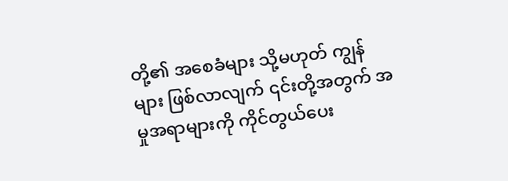တို့၏ အစေခံများ သို့မဟုတ် ကျွန်များ ဖြစ်လာလျက် ၎င်းတို့အတွက် အမှုအရာများကို ကိုင်တွယ်ပေး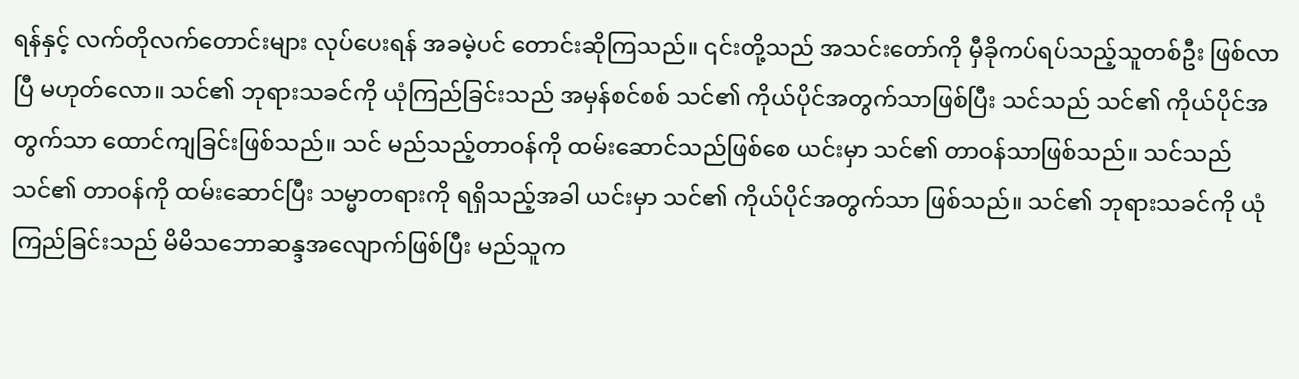ရန်နှင့် လက်တိုလက်တောင်းများ လုပ်ပေးရန် အခမဲ့ပင် တောင်းဆိုကြသည်။ ၎င်းတို့သည် အသင်းတော်ကို မှီခိုကပ်ရပ်သည့်သူတစ်ဦး ဖြစ်လာပြီ မဟုတ်လော။ သင်၏ ဘုရားသခင်ကို ယုံကြည်ခြင်းသည် အမှန်စင်စစ် သင်၏ ကိုယ်ပိုင်အတွက်သာဖြစ်ပြီး သင်သည် သင်၏ ကိုယ်ပိုင်အတွက်သာ ထောင်ကျခြင်းဖြစ်သည်။ သင် မည်သည့်တာဝန်ကို ထမ်းဆောင်သည်ဖြစ်စေ ယင်းမှာ သင်၏ တာဝန်သာဖြစ်သည်။ သင်သည် သင်၏ တာဝန်ကို ထမ်းဆောင်ပြီး သမ္မာတရားကို ရရှိသည့်အခါ ယင်းမှာ သင်၏ ကိုယ်ပိုင်အတွက်သာ ဖြစ်သည်။ သင်၏ ဘုရားသခင်ကို ယုံကြည်ခြင်းသည် မိမိသဘောဆန္ဒအလျောက်ဖြစ်ပြီး မည်သူက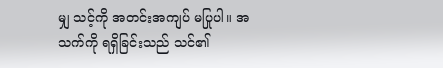မျှ သင့်ကို အတင်းအကျပ် မပြုပါ။ အသက်ကို ရရှိခြင်းသည် သင်၏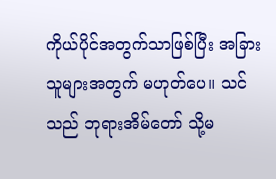ကိုယ်ပိုင်အတွက်သာဖြစ်ပြီး အခြားသူများအတွက် မဟုတ်ပေ။ သင်သည် ဘုရားအိမ်တော် သို့မ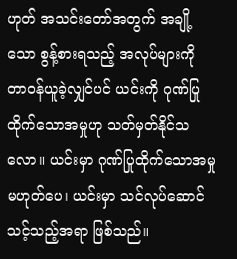ဟုတ် အသင်းတော်အတွက် အချို့သော စွန့်စားရသည့် အလုပ်များကို တာဝန်ယူခဲ့လျှင်ပင် ယင်းကို ဂုဏ်ပြုထိုက်သောအမှုဟု သတ်မှတ်နိုင်သလော။ ယင်းမှာ ဂုဏ်ပြုထိုက်သောအမှု မဟုတ်ပေ၊ ယင်းမှာ သင်လုပ်ဆောင်သင့်သည့်အရာ ဖြစ်သည်။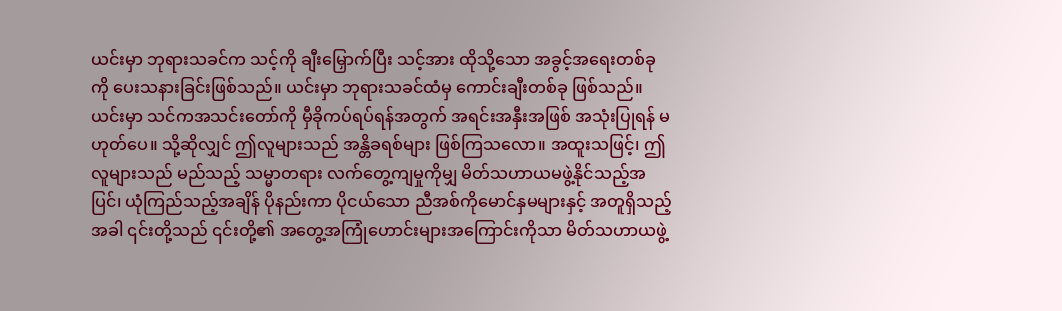ယင်းမှာ ဘုရားသခင်က သင့်ကို ချီးမြှောက်ပြီး သင့်အား ထိုသို့သော အခွင့်အရေးတစ်ခုကို ပေးသနားခြင်းဖြစ်သည်။ ယင်းမှာ ဘုရားသခင်ထံမှ ကောင်းချီးတစ်ခု ဖြစ်သည်။ ယင်းမှာ သင်ကအသင်းတော်ကို မှီခိုကပ်ရပ်ရန်အတွက် အရင်းအနှီးအဖြစ် အသုံးပြုရန် မဟုတ်ပေ။ သို့ဆိုလျှင် ဤလူများသည် အန္တိခရစ်များ ဖြစ်ကြသလော။ အထူးသဖြင့်၊ ဤလူများသည် မည်သည့် သမ္မာတရား လက်တွေ့ကျမှုကိုမျှ မိတ်သဟာယမဖွဲ့နိုင်သည့်အပြင်၊ ယုံကြည်သည့်အချိန် ပိုနည်းကာ ပိုငယ်သော ညီအစ်ကိုမောင်နှမများနှင့် အတူရှိသည့်အခါ ၎င်းတို့သည် ၎င်းတို့၏ အတွေ့အကြုံဟောင်းများအကြောင်းကိုသာ မိတ်သဟာယဖွဲ့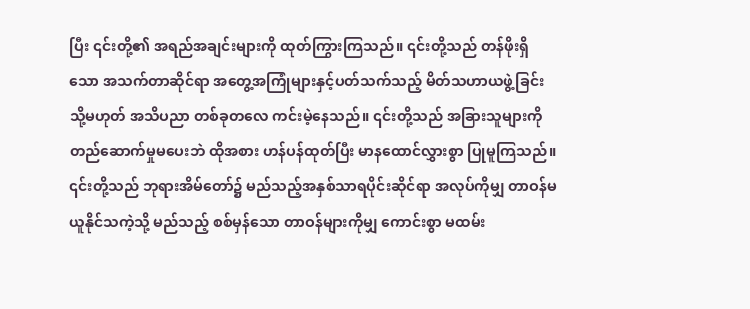ပြီး ၎င်းတို့၏ အရည်အချင်းများကို ထုတ်ကြွားကြသည်။ ၎င်းတို့သည် တန်ဖိုးရှိသော အသက်တာဆိုင်ရာ အတွေ့အကြုံများနှင့်ပတ်သက်သည့် မိတ်သဟာယဖွဲ့ခြင်း သို့မဟုတ် အသိပညာ တစ်ခုတလေ ကင်းမဲ့နေသည်။ ၎င်းတို့သည် အခြားသူများကို တည်ဆောက်မှုမပေးဘဲ ထိုအစား ဟန်ပန်ထုတ်ပြီး မာနထောင်လွှားစွာ ပြုမူကြသည်။ ၎င်းတို့သည် ဘုရားအိမ်တော်၌ မည်သည့်အနှစ်သာရပိုင်းဆိုင်ရာ အလုပ်ကိုမျှ တာဝန်မယူနိုင်သကဲ့သို့ မည်သည့် စစ်မှန်သော တာဝန်များကိုမျှ ကောင်းစွာ မထမ်း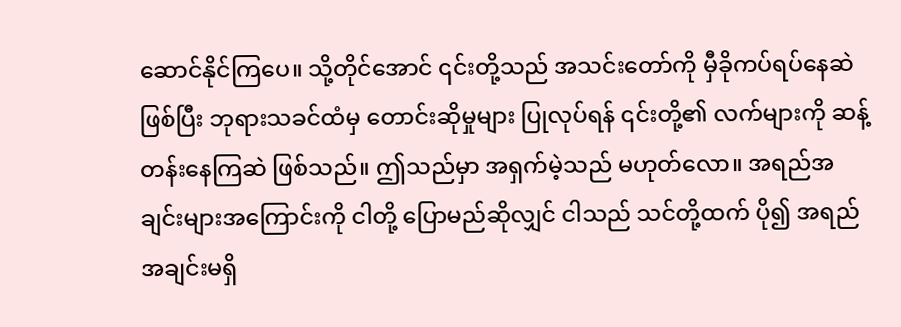ဆောင်နိုင်ကြပေ။ သို့တိုင်အောင် ၎င်းတို့သည် အသင်းတော်ကို မှီခိုကပ်ရပ်နေဆဲဖြစ်ပြီး ဘုရားသခင်ထံမှ တောင်းဆိုမှုများ ပြုလုပ်ရန် ၎င်းတို့၏ လက်များကို ဆန့်တန်းနေကြဆဲ ဖြစ်သည်။ ဤသည်မှာ အရှက်မဲ့သည် မဟုတ်လော။ အရည်အချင်းများအကြောင်းကို ငါတို့ ပြောမည်ဆိုလျှင် ငါသည် သင်တို့ထက် ပို၍ အရည်အချင်းမရှိ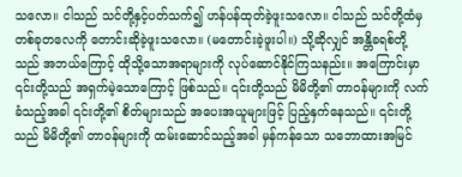သလော။ ငါသည် သင်တို့နှင့်ပတ်သက်၍ ဟန်ပန်ထုတ်ခဲ့ဖူးသလော။ ငါသည် သင်တို့ထံမှ တစ်ခုတလေကို တောင်းဆိုခဲ့ဖူးသလော။ (မတောင်းခဲ့ဖူးပါ။) သို့ဆိုလျှင် အန္တိခရစ်တို့သည် အဘယ်ကြောင့် ထိုသို့သောအရာများကို လုပ်ဆောင်နိုင်ကြသနည်း။ အကြောင်းမှာ ၎င်းတို့သည် အရှက်မဲ့သောကြောင့် ဖြစ်သည်။ ၎င်းတို့သည် မိမိတို့၏ တာဝန်များကို လက်ခံသည့်အခါ ၎င်းတို့၏ စိတ်များသည် အပေးအယူများဖြင့် ပြည့်နှက်နေသည်။ ၎င်းတို့သည် မိမိတို့၏ တာဝန်များကို ထမ်းဆောင်သည့်အခါ မှန်ကန်သော သဘောထားအမြင်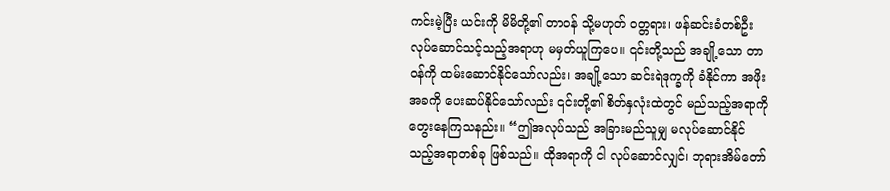ကင်းမဲ့ပြီး ယင်းကို မိမိတို့၏ တာဝန် သို့မဟုတ် ဝတ္တရား၊ ဖန်ဆင်းခံတစ်ဦး လုပ်ဆောင်သင့်သည့်အရာဟု မမှတ်ယူကြပေ။ ၎င်းတို့သည် အချို့သော တာဝန်ကို ထမ်းဆောင်နိုင်သော်လည်း၊ အချို့သော ဆင်းရဲဒုက္ခကို ခံနိုင်ကာ အဖိုးအခကို ပေးဆပ်နိုင်သော်လည်း ၎င်းတို့၏ စိတ်နှလုံးထဲတွင် မည်သည့်အရာကို တွေးနေကြသနည်း။ “ဤအလုပ်သည် အခြားမည်သူမျှ မလုပ်ဆောင်နိုင်သည့်အရာတစ်ခု ဖြစ်သည်။ ထိုအရာကို ငါ လုပ်ဆောင်လျှင်၊ ဘုရားအိမ်တော်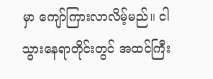မှာ ကျော်ကြားလာလိမ့်မည်။ ငါ သွားနေရာတိုင်းတွင် အထင်ကြီး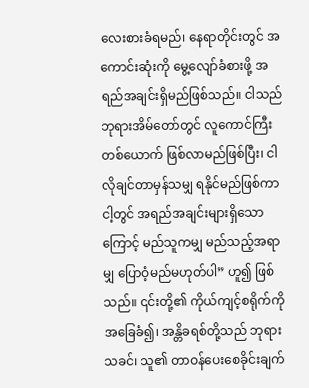လေးစားခံရမည်၊ နေရာတိုင်းတွင် အကောင်းဆုံးကို မွေ့လျော်ခံစားဖို့ အရည်အချင်းရှိမည်ဖြစ်သည်။ ငါသည် ဘုရားအိမ်တော်တွင် လူကောင်ကြီးတစ်ယောက် ဖြစ်လာမည်ဖြစ်ပြီး၊ ငါလိုချင်တာမှန်သမျှ ရနိုင်မည်ဖြစ်ကာ ငါ့တွင် အရည်အချင်းများရှိသောကြောင့် မည်သူကမျှ မည်သည့်အရာမျှ ပြောဝံ့မည်မဟုတ်ပါ” ဟူ၍ ဖြစ်သည်။ ၎င်းတို့၏ ကိုယ်ကျင့်စရိုက်ကို အခြေခံ၍၊ အန္တိခရစ်တို့သည် ဘုရားသခင်၊ သူ၏ တာဝန်ပေးစေခိုင်းချက်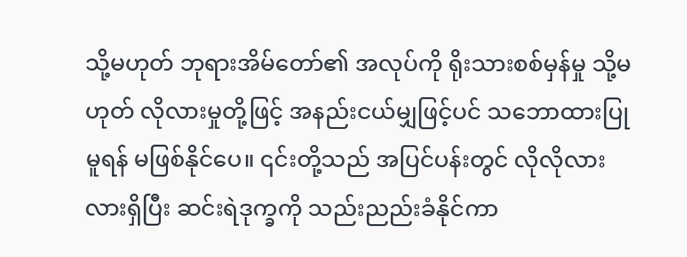သို့မဟုတ် ဘုရားအိမ်တော်၏ အလုပ်ကို ရိုးသားစစ်မှန်မှု သို့မဟုတ် လိုလားမှုတို့ဖြင့် အနည်းငယ်မျှဖြင့်ပင် သဘောထားပြုမူရန် မဖြစ်နိုင်ပေ။ ၎င်းတို့သည် အပြင်ပန်းတွင် လိုလိုလားလားရှိပြီး ဆင်းရဲဒုက္ခကို သည်းညည်းခံနိုင်ကာ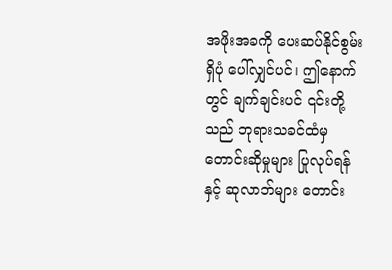အဖိုးအခကို ပေးဆပ်နိုင်စွမ်းရှိပုံ ပေါ်လျှင်ပင်၊ ဤနောက်တွင် ချက်ချင်းပင် ၎င်းတို့သည် ဘုရားသခင်ထံမှ တောင်းဆိုမှုများ ပြုလုပ်ရန်နှင့် ဆုလာဘ်များ တောင်း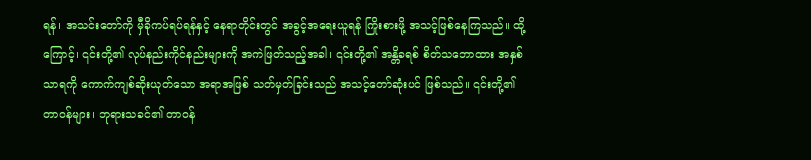ရန်၊ အသင်းတော်ကို မှီခိုကပ်ရပ်ရန်နှင့် နေရာတိုင်းတွင် အခွင့်အရေးယူရန် ကြိုးစားဖို့ အသင့်ဖြစ်နေကြသည်။ ထို့ကြောင့်၊ ၎င်းတို့၏ လုပ်နည်းကိုင်နည်းများကို အကဲဖြတ်သည့်အခါ၊ ၎င်းတို့၏ အန္တိခရစ် စိတ်သဘောထား အနှစ်သာရကို ကောက်ကျစ်ဆိုးယုတ်သော အရာအဖြစ် သတ်မှတ်ခြင်းသည် အသင့်တော်ဆုံးပင် ဖြစ်သည်။ ၎င်းတို့၏ တာဝန်များ၊ ဘုရားသခင်၏ တာဝန်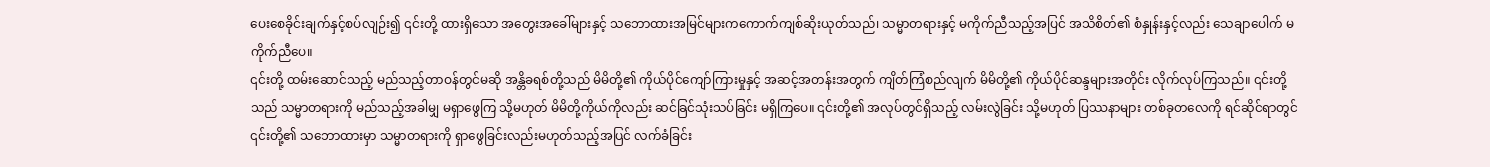ပေးစေခိုင်းချက်နှင့်စပ်လျဉ်း၍ ၎င်းတို့ ထားရှိသော အတွေးအခေါ်များနှင့် သဘောထားအမြင်များကကောက်ကျစ်ဆိုးယုတ်သည်၊ သမ္မာတရားနှင့် မကိုက်ညီသည့်အပြင် အသိစိတ်၏ စံနှုန်းနှင့်လည်း သေချာပေါက် မကိုက်ညီပေ။
၎င်းတို့ ထမ်းဆောင်သည့် မည်သည့်တာဝန်တွင်မဆို အန္တိခရစ်တို့သည် မိမိတို့၏ ကိုယ်ပိုင်ကျော်ကြားမှုနှင့် အဆင့်အတန်းအတွက် ကျိတ်ကြံစည်လျက် မိမိတို့၏ ကိုယ်ပိုင်ဆန္ဒများအတိုင်း လိုက်လုပ်ကြသည်။ ၎င်းတို့သည် သမ္မာတရားကို မည်သည့်အခါမျှ မရှာဖွေကြ သို့မဟုတ် မိမိတို့ကိုယ်ကိုလည်း ဆင်ခြင်သုံးသပ်ခြင်း မရှိကြပေ။ ၎င်းတို့၏ အလုပ်တွင်ရှိသည့် လမ်းလွဲခြင်း သို့မဟုတ် ပြဿနာများ တစ်ခုတလေကို ရင်ဆိုင်ရာတွင် ၎င်းတို့၏ သဘောထားမှာ သမ္မာတရားကို ရှာဖွေခြင်းလည်းမဟုတ်သည့်အပြင် လက်ခံခြင်း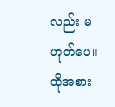လည်း မဟုတ်ပေ။ ထိုအစား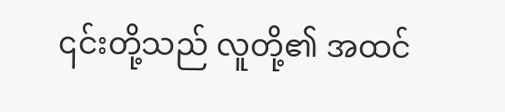၎င်းတို့သည် လူတို့၏ အထင်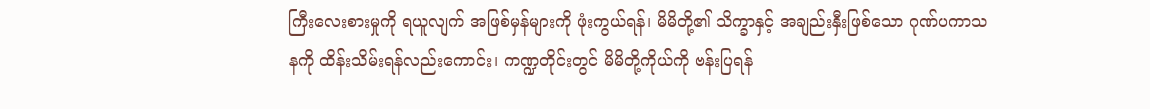ကြီးလေးစားမှုကို ရယူလျက် အဖြစ်မှန်များကို ဖုံးကွယ်ရန်၊ မိမိတို့၏ သိက္ခာနှင့် အချည်းနှီးဖြစ်သော ဂုဏ်ပကာသနကို ထိန်းသိမ်းရန်လည်းကောင်း၊ ကဏ္ဍတိုင်းတွင် မိမိတို့ကိုယ်ကို ဗန်းပြရန်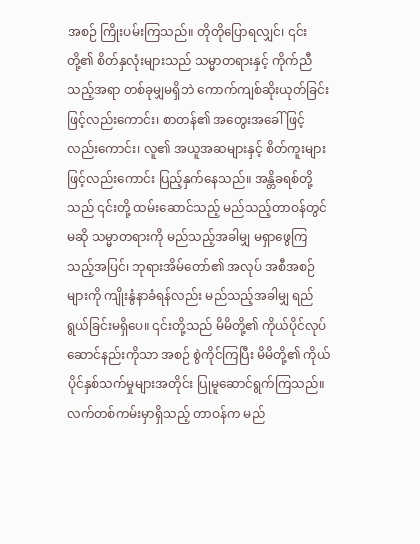အစဉ် ကြိုးပမ်းကြသည်။ တိုတိုပြောရလျှင်၊ ၎င်းတို့၏ စိတ်နှလုံးများသည် သမ္မာတရားနှင့် ကိုက်ညီသည့်အရာ တစ်ခုမျှမရှိဘဲ ကောက်ကျစ်ဆိုးယုတ်ခြင်းဖြင့်လည်းကောင်း၊ စာတန်၏ အတွေးအခေါ်ဖြင့်လည်းကောင်း၊ လူ၏ အယူအဆများနှင့် စိတ်ကူးများဖြင့်လည်းကောင်း ပြည့်နှက်နေသည်။ အန္တိခရစ်တို့သည် ၎င်းတို့ ထမ်းဆောင်သည့် မည်သည့်တာဝန်တွင်မဆို သမ္မာတရားကို မည်သည့်အခါမျှ မရှာဖွေကြသည့်အပြင်၊ ဘုရားအိမ်တော်၏ အလုပ် အစီအစဉ်များကို ကျိုးနွံနာခံရန်လည်း မည်သည့်အခါမျှ ရည်ရွယ်ခြင်းမရှိပေ။ ၎င်းတို့သည် မိမိတို့၏ ကိုယ်ပိုင်လုပ်ဆောင်နည်းကိုသာ အစဉ် စွဲကိုင်ကြပြီး မိမိတို့၏ ကိုယ်ပိုင်နှစ်သက်မှုများအတိုင်း ပြုမူဆောင်ရွက်ကြသည်။ လက်တစ်ကမ်းမှာရှိသည့် တာဝန်က မည်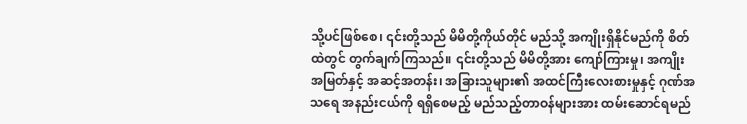သို့ပင်ဖြစ်စေ၊ ၎င်းတို့သည် မိမိတို့ကိုယ်တိုင် မည်သို့ အကျိုးရှိနိုင်မည်ကို စိတ်ထဲတွင် တွက်ချက်ကြသည်။ ၎င်းတို့သည် မိမိတို့အား ကျော်ကြားမှု၊ အကျိုးအမြတ်နှင့် အဆင့်အတန်း၊ အခြားသူများ၏ အထင်ကြီးလေးစားမှုနှင့် ဂုဏ်အသရေ အနည်းငယ်ကို ရရှိစေမည့် မည်သည့်တာဝန်များအား ထမ်းဆောင်ရမည်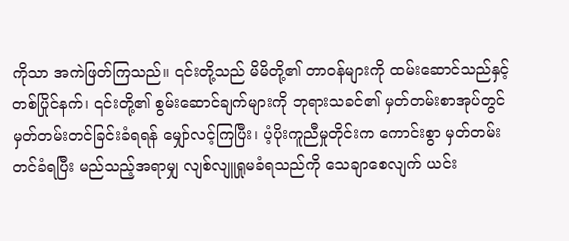ကိုသာ အကဲဖြတ်ကြသည်။ ၎င်းတို့သည် မိမိတို့၏ တာဝန်များကို ထမ်းဆောင်သည်နှင့်တစ်ပြိုင်နက်၊ ၎င်းတို့၏ စွမ်းဆောင်ချက်များကို ဘုရားသခင်၏ မှတ်တမ်းစာအုပ်တွင် မှတ်တမ်းတင်ခြင်းခံရရန် မျှော်လင့်ကြပြီး၊ ပံ့ပိုးကူညီမှုတိုင်းက ကောင်းစွာ မှတ်တမ်းတင်ခံရပြီး မည်သည့်အရာမျှ လျစ်လျူရှုမခံရသည်ကို သေချာစေလျက် ယင်း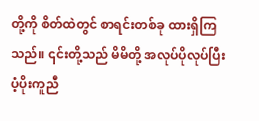တို့ကို စိတ်ထဲတွင် စာရင်းတစ်ခု ထားရှိကြသည်။ ၎င်းတို့သည် မိမိတို့ အလုပ်ပိုလုပ်ပြီး ပံ့ပိုးကူညီ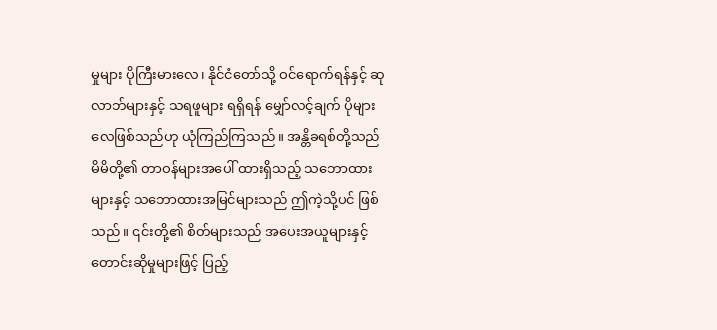မှုများ ပိုကြီးမားလေ၊ နိုင်ငံတော်သို့ ဝင်ရောက်ရန်နှင့် ဆုလာဘ်များနှင့် သရဖူများ ရရှိရန် မျှော်လင့်ချက် ပိုများလေဖြစ်သည်ဟု ယုံကြည်ကြသည်။ အန္တိခရစ်တို့သည် မိမိတို့၏ တာဝန်များအပေါ် ထားရှိသည့် သဘောထားများနှင့် သဘောထားအမြင်များသည် ဤကဲ့သို့ပင် ဖြစ်သည်။ ၎င်းတို့၏ စိတ်များသည် အပေးအယူများနှင့် တောင်းဆိုမှုများဖြင့် ပြည့်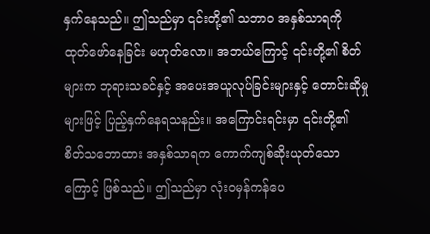နှက်နေသည်။ ဤသည်မှာ ၎င်းတို့၏ သဘာဝ အနှစ်သာရကို ထုတ်ဖော်နေခြင်း မဟုတ်လော။ အဘယ်ကြောင့် ၎င်းတို့၏ စိတ်များက ဘုရားသခင်နှင့် အပေးအယူလုပ်ခြင်းများနှင့် တောင်းဆိုမှုများဖြင့် ပြည့်နှက်နေရသနည်း။ အကြောင်းရင်းမှာ ၎င်းတို့၏ စိတ်သဘောထား အနှစ်သာရက ကောက်ကျစ်ဆိုးယုတ်သောကြောင့် ဖြစ်သည်။ ဤသည်မှာ လုံးဝမှန်ကန်ပေ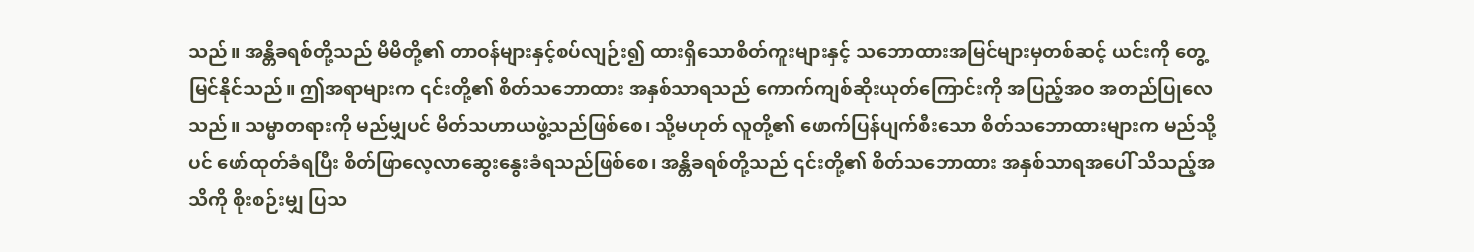သည်။ အန္တိခရစ်တို့သည် မိမိတို့၏ တာဝန်များနှင့်စပ်လျဉ်း၍ ထားရှိသောစိတ်ကူးများနှင့် သဘောထားအမြင်များမှတစ်ဆင့် ယင်းကို တွေ့မြင်နိုင်သည်။ ဤအရာများက ၎င်းတို့၏ စိတ်သဘောထား အနှစ်သာရသည် ကောက်ကျစ်ဆိုးယုတ်ကြောင်းကို အပြည့်အဝ အတည်ပြုလေသည်။ သမ္မာတရားကို မည်မျှပင် မိတ်သဟာယဖွဲ့သည်ဖြစ်စေ၊ သို့မဟုတ် လူတို့၏ ဖောက်ပြန်ပျက်စီးသော စိတ်သဘောထားများက မည်သို့ပင် ဖော်ထုတ်ခံရပြီး စိတ်ဖြာလေ့လာဆွေးနွေးခံရသည်ဖြစ်စေ၊ အန္တိခရစ်တို့သည် ၎င်းတို့၏ စိတ်သဘောထား အနှစ်သာရအပေါ် သိသည့်အသိကို စိုးစဉ်းမျှ ပြသ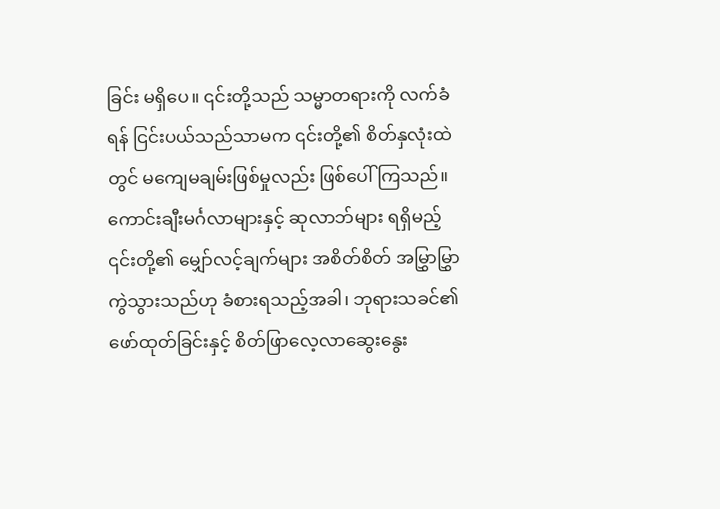ခြင်း မရှိပေ။ ၎င်းတို့သည် သမ္မာတရားကို လက်ခံရန် ငြင်းပယ်သည်သာမက ၎င်းတို့၏ စိတ်နှလုံးထဲတွင် မကျေမချမ်းဖြစ်မှုလည်း ဖြစ်ပေါ်ကြသည်။ ကောင်းချီးမင်္ဂလာများနှင့် ဆုလာဘ်များ ရရှိမည့် ၎င်းတို့၏ မျှော်လင့်ချက်များ အစိတ်စိတ် အမြွှာမြွှာကွဲသွားသည်ဟု ခံစားရသည့်အခါ၊ ဘုရားသခင်၏ ဖော်ထုတ်ခြင်းနှင့် စိတ်ဖြာလေ့လာဆွေးနွေး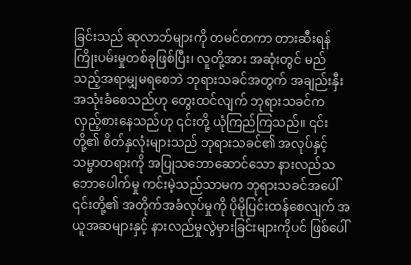ခြင်းသည် ဆုလာဘ်များကို တမင်တကာ တားဆီးရန် ကြိုးပမ်းမှုတစ်ခုဖြစ်ပြီး၊ လူတို့အား အဆုံးတွင် မည်သည့်အရာမျှမရစေဘဲ ဘုရားသခင်အတွက် အချည်းနှီး အသုံးခံစေသည်ဟု တွေးထင်လျက် ဘုရားသခင်က လှည့်စားနေသည်ဟု ၎င်းတို့ ယုံကြည်ကြသည်။ ၎င်းတို့၏ စိတ်နှလုံးများသည် ဘုရားသခင်၏ အလုပ်နှင့် သမ္မာတရားကို အပြုသဘောဆောင်သော နားလည်သဘောပေါက်မှု ကင်းမဲ့သည်သာမက ဘုရားသခင်အပေါ် ၎င်းတို့၏ အတိုက်အခံလုပ်မှုကို ပိုမိုပြင်းထန်စေလျက် အယူအဆများနှင့် နားလည်မှုလွဲမှားခြင်းများကိုပင် ဖြစ်ပေါ်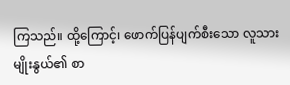ကြသည်။ ထို့ကြောင့်၊ ဖောက်ပြန်ပျက်စီးသော လူသားမျိုးနွယ်၏ စာ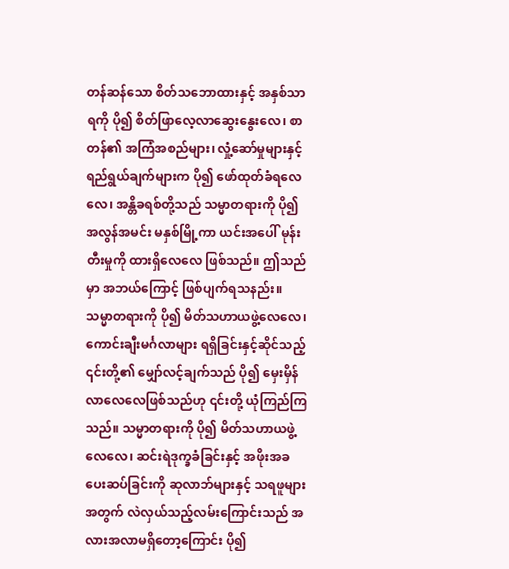တန်ဆန်သော စိတ်သဘောထားနှင့် အနှစ်သာရကို ပို၍ စိတ်ဖြာလေ့လာဆွေးနွေးလေ၊ စာတန်၏ အကြံအစည်များ၊ လှုံ့ဆော်မှုများနှင့် ရည်ရွယ်ချက်များက ပို၍ ဖော်ထုတ်ခံရလေလေ၊ အန္တိခရစ်တို့သည် သမ္မာတရားကို ပို၍ အလွန်အမင်း မနှစ်မြို့ကာ ယင်းအပေါ် မုန်းတီးမှုကို ထားရှိလေလေ ဖြစ်သည်။ ဤသည်မှာ အဘယ်ကြောင့် ဖြစ်ပျက်ရသနည်း။ သမ္မာတရားကို ပို၍ မိတ်သဟာယဖွဲ့လေလေ၊ ကောင်းချီးမင်္ဂလာများ ရရှိခြင်းနှင့်ဆိုင်သည့် ၎င်းတို့၏ မျှော်လင့်ချက်သည် ပို၍ မှေးမှိန်လာလေလေဖြစ်သည်ဟု ၎င်းတို့ ယုံကြည်ကြသည်။ သမ္မာတရားကို ပို၍ မိတ်သဟာယဖွဲ့လေလေ၊ ဆင်းရဲဒုက္ခခံခြင်းနှင့် အဖိုးအခပေးဆပ်ခြင်းကို ဆုလာဘ်များနှင့် သရဖူများအတွက် လဲလှယ်သည့်လမ်းကြောင်းသည် အလားအလာမရှိတော့ကြောင်း ပို၍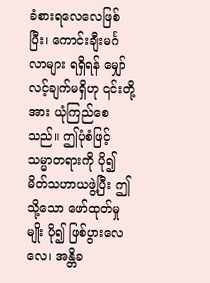ခံစားရလေလေဖြစ်ပြီး၊ ကောင်းချီးမင်္ဂလာများ ရရှိရန် မျှော်လင့်ချက်မရှိဟု ၎င်းတို့အား ယုံကြည်စေသည်။ ဤပုံစံဖြင့် သမ္မာတရားကို ပို၍ မိတ်သဟာယဖွဲ့ပြီး ဤသို့သော ဖော်ထုတ်မှုမျိုး ပို၍ ဖြစ်ပွားလေလေ၊ အန္တိခ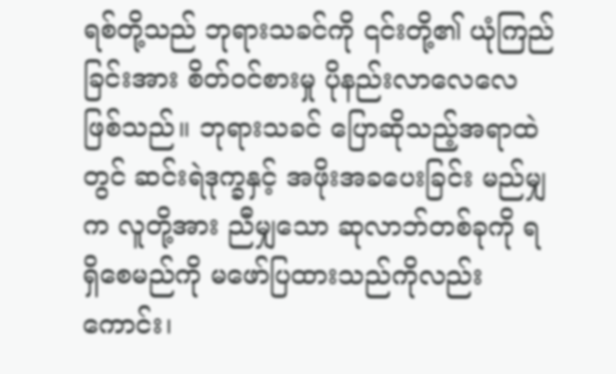ရစ်တို့သည် ဘုရားသခင်ကို ၎င်းတို့၏ ယုံကြည်ခြင်းအား စိတ်ဝင်စားမှု ပိုနည်းလာလေလေ ဖြစ်သည်။ ဘုရားသခင် ပြောဆိုသည့်အရာထဲတွင် ဆင်းရဲဒုက္ခနှင့် အဖိုးအခပေးခြင်း မည်မျှက လူတို့အား ညီမျှသော ဆုလာဘ်တစ်ခုကို ရရှိစေမည်ကို မဖော်ပြထားသည်ကိုလည်းကောင်း၊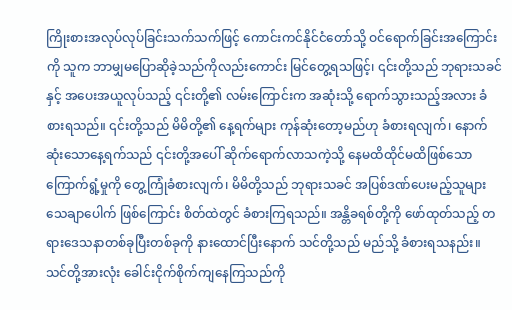ကြိုးစားအလုပ်လုပ်ခြင်းသက်သက်ဖြင့် ကောင်းကင်နိုင်ငံတော်သို့ ဝင်ရောက်ခြင်းအကြောင်းကို သူက ဘာမျှမပြောဆိုခဲ့သည်ကိုလည်းကောင်း မြင်တွေ့ရသဖြင့်၊ ၎င်းတို့သည် ဘုရားသခင်နှင့် အပေးအယူလုပ်သည့် ၎င်းတို့၏ လမ်းကြောင်းက အဆုံးသို့ ရောက်သွားသည့်အလား ခံစားရသည်။ ၎င်းတို့သည် မိမိတို့၏ နေ့ရက်များ ကုန်ဆုံးတော့မည်ဟု ခံစားရလျက်၊ နောက်ဆုံးသောနေ့ရက်သည် ၎င်းတို့အပေါ် ဆိုက်ရောက်လာသကဲ့သို့ နေမထိထိုင်မထိဖြစ်သော ကြောက်ရွံ့မှုကို တွေ့ကြုံခံစားလျက်၊ မိမိတို့သည် ဘုရားသခင် အပြစ်ဒဏ်ပေးမည့်သူများ သေချာပေါက် ဖြစ်ကြောင်း စိတ်ထဲတွင် ခံစားကြရသည်။ အန္တိခရစ်တို့ကို ဖော်ထုတ်သည့် တရားဒေသနာတစ်ခုပြီးတစ်ခုကို နားထောင်ပြီးနောက် သင်တို့သည် မည်သို့ ခံစားရသနည်း။ သင်တို့အားလုံး ခေါင်းငိုက်စိုက်ကျနေကြသည်ကို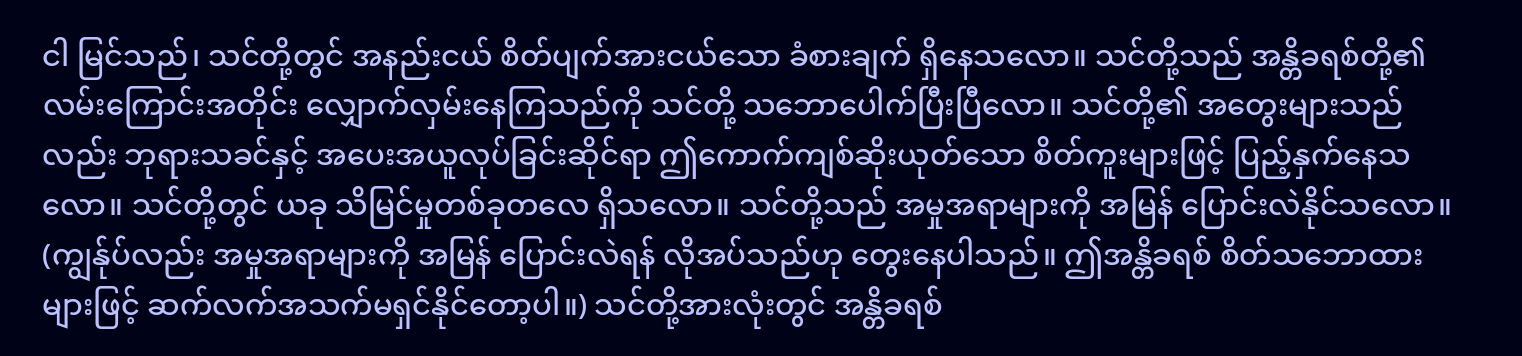ငါ မြင်သည်၊ သင်တို့တွင် အနည်းငယ် စိတ်ပျက်အားငယ်သော ခံစားချက် ရှိနေသလော။ သင်တို့သည် အန္တိခရစ်တို့၏ လမ်းကြောင်းအတိုင်း လျှောက်လှမ်းနေကြသည်ကို သင်တို့ သဘောပေါက်ပြီးပြီလော။ သင်တို့၏ အတွေးများသည်လည်း ဘုရားသခင်နှင့် အပေးအယူလုပ်ခြင်းဆိုင်ရာ ဤကောက်ကျစ်ဆိုးယုတ်သော စိတ်ကူးများဖြင့် ပြည့်နှက်နေသလော။ သင်တို့တွင် ယခု သိမြင်မှုတစ်ခုတလေ ရှိသလော။ သင်တို့သည် အမှုအရာများကို အမြန် ပြောင်းလဲနိုင်သလော။ (ကျွန်ုပ်လည်း အမှုအရာများကို အမြန် ပြောင်းလဲရန် လိုအပ်သည်ဟု တွေးနေပါသည်။ ဤအန္တိခရစ် စိတ်သဘောထားများဖြင့် ဆက်လက်အသက်မရှင်နိုင်တော့ပါ။) သင်တို့အားလုံးတွင် အန္တိခရစ်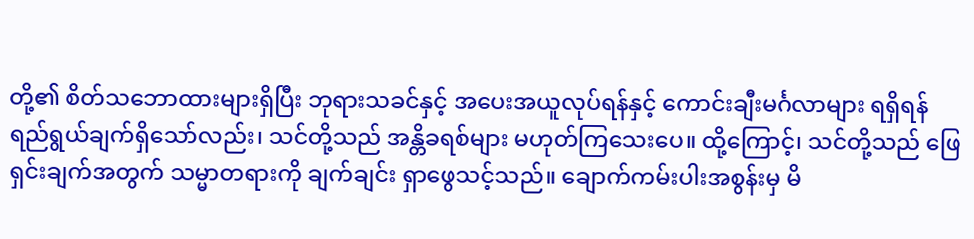တို့၏ စိတ်သဘောထားများရှိပြီး ဘုရားသခင်နှင့် အပေးအယူလုပ်ရန်နှင့် ကောင်းချီးမင်္ဂလာများ ရရှိရန် ရည်ရွယ်ချက်ရှိသော်လည်း၊ သင်တို့သည် အန္တိခရစ်များ မဟုတ်ကြသေးပေ။ ထို့ကြောင့်၊ သင်တို့သည် ဖြေရှင်းချက်အတွက် သမ္မာတရားကို ချက်ချင်း ရှာဖွေသင့်သည်။ ချောက်ကမ်းပါးအစွန်းမှ မိ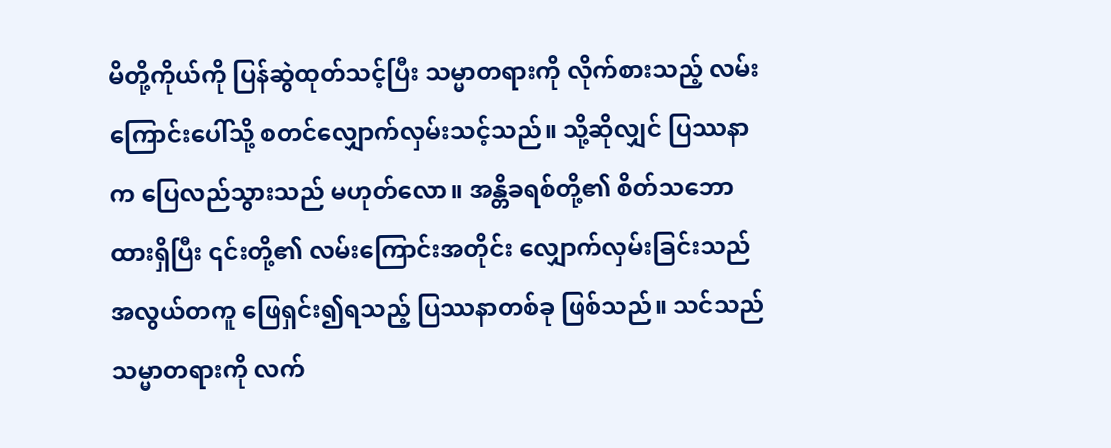မိတို့ကိုယ်ကို ပြန်ဆွဲထုတ်သင့်ပြီး သမ္မာတရားကို လိုက်စားသည့် လမ်းကြောင်းပေါ်သို့ စတင်လျှောက်လှမ်းသင့်သည်။ သို့ဆိုလျှင် ပြဿနာက ပြေလည်သွားသည် မဟုတ်လော။ အန္တိခရစ်တို့၏ စိတ်သဘောထားရှိပြီး ၎င်းတို့၏ လမ်းကြောင်းအတိုင်း လျှောက်လှမ်းခြင်းသည် အလွယ်တကူ ဖြေရှင်း၍ရသည့် ပြဿနာတစ်ခု ဖြစ်သည်။ သင်သည် သမ္မာတရားကို လက်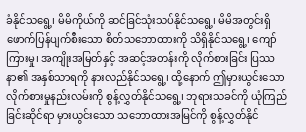ခံနိုင်သရွေ့၊ မိမိကိုယ်ကို ဆင်ခြင်သုံးသပ်နိုင်သရွေ့၊ မိမိအတွင်းရှိ ဖောက်ပြန်ပျက်စီးသော စိတ်သဘောထားကို သိရှိနိုင်သရွေ့၊ ကျော်ကြားမှု၊ အကျိုးအမြတ်နှင့် အဆင့်အတန်းကို လိုက်စားခြင်း ပြဿနာ၏ အနှစ်သာရကို နားလည်နိုင်သရွေ့၊ ထို့နောက် ဤမှားယွင်းသော လိုက်စားမှုနည်းလမ်းကို စွန့်လွှတ်နိုင်သရွေ့၊ ဘုရားသခင်ကို ယုံကြည်ခြင်းဆိုင်ရာ မှားယွင်းသော သဘောထားအမြင်ကို စွန့်လွှတ်နိုင်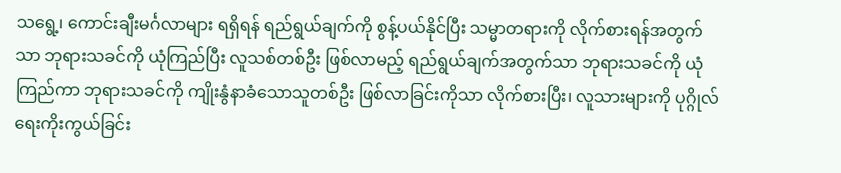သရွေ့၊ ကောင်းချီးမင်္ဂလာများ ရရှိရန် ရည်ရွယ်ချက်ကို စွန့်ပယ်နိုင်ပြီး သမ္မာတရားကို လိုက်စားရန်အတွက်သာ ဘုရားသခင်ကို ယုံကြည်ပြီး လူသစ်တစ်ဦး ဖြစ်လာမည့် ရည်ရွယ်ချက်အတွက်သာ ဘုရားသခင်ကို ယုံကြည်ကာ ဘုရားသခင်ကို ကျိုးနွံနာခံသောသူတစ်ဦး ဖြစ်လာခြင်းကိုသာ လိုက်စားပြီး၊ လူသားများကို ပုဂ္ဂိုလ်ရေးကိုးကွယ်ခြင်း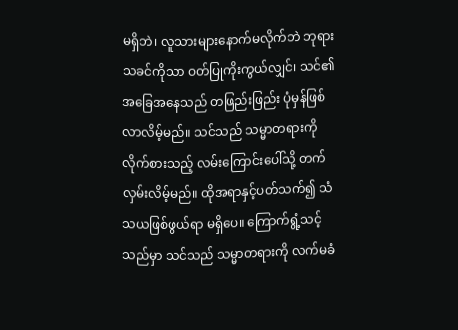မရှိဘဲ၊ လူသားများနောက်မလိုက်ဘဲ ဘုရားသခင်ကိုသာ ဝတ်ပြုကိုးကွယ်လျှင်၊ သင်၏ အခြေအနေသည် တဖြည်းဖြည်း ပုံမှန်ဖြစ်လာလိမ့်မည်။ သင်သည် သမ္မာတရားကို လိုက်စားသည့် လမ်းကြောင်းပေါ်သို့ တက်လှမ်းလိမ့်မည်။ ထိုအရာနှင့်ပတ်သက်၍ သံသယဖြစ်ဖွယ်ရာ မရှိပေ။ ကြောက်ရွံ့သင့်သည်မှာ သင်သည် သမ္မာတရားကို လက်မခံ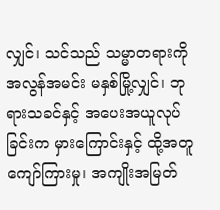လျှင်၊ သင်သည် သမ္မာတရားကို အလွန်အမင်း မနှစ်မြို့လျှင်၊ ဘုရားသခင်နှင့် အပေးအယူလုပ်ခြင်းက မှားကြောင်းနှင့် ထို့အတူ ကျော်ကြားမှု၊ အကျိုးအမြတ်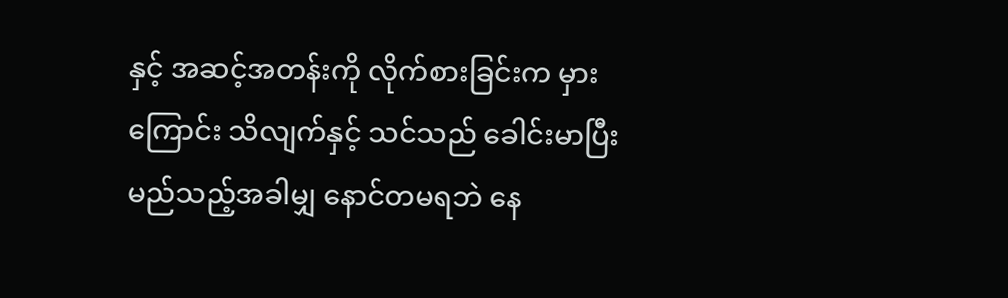နှင့် အဆင့်အတန်းကို လိုက်စားခြင်းက မှားကြောင်း သိလျက်နှင့် သင်သည် ခေါင်းမာပြီး မည်သည့်အခါမျှ နောင်တမရဘဲ နေ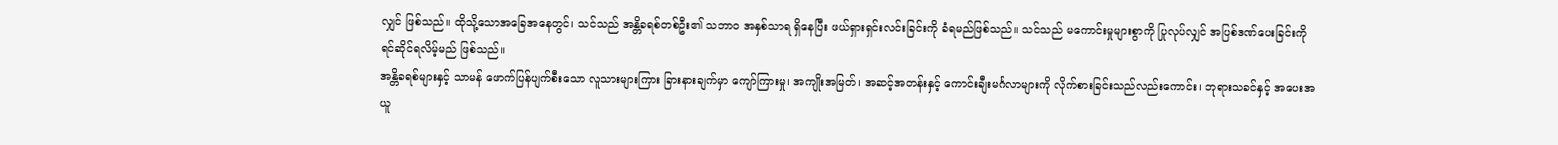လျှင် ဖြစ်သည်။ ထိုသို့သောအခြေအနေတွင်၊ သင်သည် အန္တိခရစ်တစ်ဦး၏ သဘာဝ အနှစ်သာရ ရှိနေပြီး ဖယ်ရှားရှင်းလင်းခြင်းကို ခံရမည်ဖြစ်သည်။ သင်သည် မကောင်းမှုများစွာကို ပြုလုပ်လျှင် အပြစ်ဒဏ်ပေးခြင်းကို ရင်ဆိုင်ရလိမ့်မည် ဖြစ်သည်။
အန္တိခရစ်များနှင့် သာမန် ဖောက်ပြန်ပျက်စီးသော လူသားများကြား ခြားနားချက်မှာ ကျော်ကြားမှု၊ အကျိုးအမြတ်၊ အဆင့်အတန်းနှင့် ကောင်းချီးမင်္ဂလာများကို လိုက်စားခြင်းသည်လည်းကောင်း၊ ဘုရားသခင်နှင့် အပေးအယူ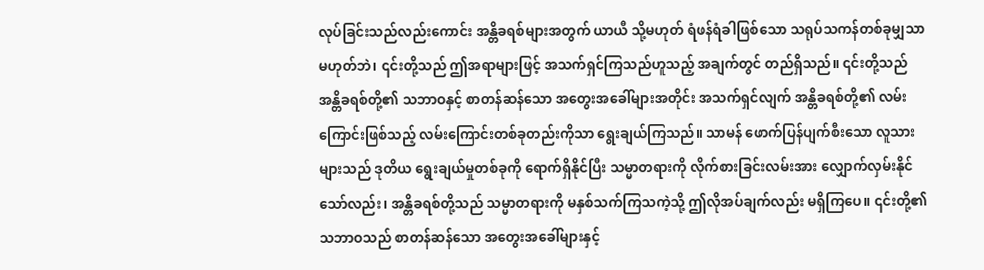လုပ်ခြင်းသည်လည်းကောင်း အန္တိခရစ်များအတွက် ယာယီ သို့မဟုတ် ရံဖန်ရံခါဖြစ်သော သရုပ်သကန်တစ်ခုမျှသာ မဟုတ်ဘဲ၊ ၎င်းတို့သည် ဤအရာများဖြင့် အသက်ရှင်ကြသည်ဟူသည့် အချက်တွင် တည်ရှိသည်။ ၎င်းတို့သည် အန္တိခရစ်တို့၏ သဘာဝနှင့် စာတန်ဆန်သော အတွေးအခေါ်များအတိုင်း အသက်ရှင်လျက် အန္တိခရစ်တို့၏ လမ်းကြောင်းဖြစ်သည့် လမ်းကြောင်းတစ်ခုတည်းကိုသာ ရွေးချယ်ကြသည်။ သာမန် ဖောက်ပြန်ပျက်စီးသော လူသားများသည် ဒုတိယ ရွေးချယ်မှုတစ်ခုကို ရောက်ရှိနိုင်ပြီး သမ္မာတရားကို လိုက်စားခြင်းလမ်းအား လျှောက်လှမ်းနိုင်သော်လည်း၊ အန္တိခရစ်တို့သည် သမ္မာတရားကို မနှစ်သက်ကြသကဲ့သို့ ဤလိုအပ်ချက်လည်း မရှိကြပေ။ ၎င်းတို့၏ သဘာဝသည် စာတန်ဆန်သော အတွေးအခေါ်များနှင့်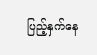ပြည့်နှက်နေ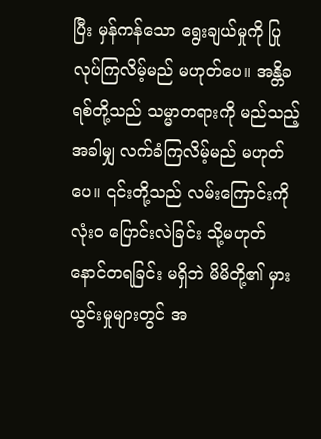ပြီး မှန်ကန်သော ရွေးချယ်မှုကို ပြုလုပ်ကြလိမ့်မည် မဟုတ်ပေ။ အန္တိခရစ်တို့သည် သမ္မာတရားကို မည်သည့်အခါမျှ လက်ခံကြလိမ့်မည် မဟုတ်ပေ။ ၎င်းတို့သည် လမ်းကြောင်းကို လုံးဝ ပြောင်းလဲခြင်း သို့မဟုတ် နောင်တရခြင်း မရှိဘဲ မိမိတို့၏ မှားယွင်းမှုများတွင် အ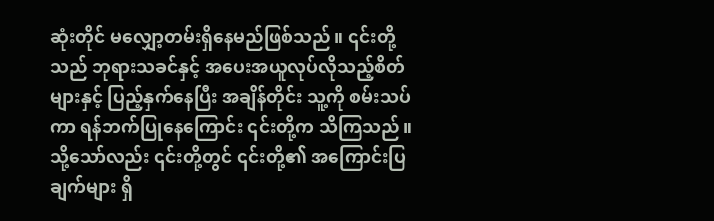ဆုံးတိုင် မလျှော့တမ်းရှိနေမည်ဖြစ်သည်။ ၎င်းတို့သည် ဘုရားသခင်နှင့် အပေးအယူလုပ်လိုသည့်စိတ်များနှင့် ပြည့်နှက်နေပြီး အချိန်တိုင်း သူ့ကို စမ်းသပ်ကာ ရန်ဘက်ပြုနေကြောင်း ၎င်းတို့က သိကြသည်။ သို့သော်လည်း ၎င်းတို့တွင် ၎င်းတို့၏ အကြောင်းပြချက်များ ရှိ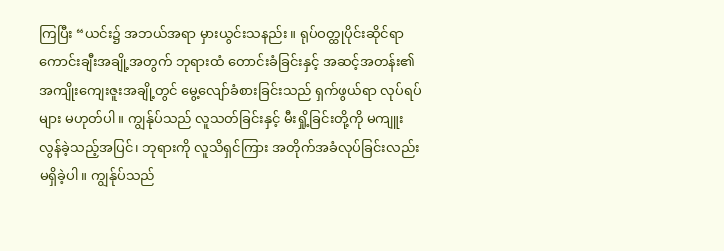ကြပြီး “ယင်း၌ အဘယ်အရာ မှားယွင်းသနည်း။ ရုပ်ဝတ္ထုပိုင်းဆိုင်ရာ ကောင်းချီးအချို့အတွက် ဘုရားထံ တောင်းခံခြင်းနှင့် အဆင့်အတန်း၏ အကျိုးကျေးဇူးအချို့တွင် မွေ့လျော်ခံစားခြင်းသည် ရှက်ဖွယ်ရာ လုပ်ရပ်များ မဟုတ်ပါ။ ကျွန်ုပ်သည် လူသတ်ခြင်းနှင့် မီးရှို့ခြင်းတို့ကို မကျူးလွန်ခဲ့သည့်အပြင်၊ ဘုရားကို လူသိရှင်ကြား အတိုက်အခံလုပ်ခြင်းလည်း မရှိခဲ့ပါ။ ကျွန်ုပ်သည်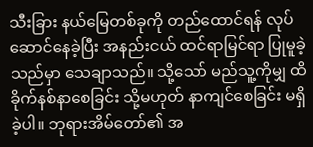သီးခြား နယ်မြေတစ်ခုကို တည်ထောင်ရန် လုပ်ဆောင်နေခဲ့ပြီး အနည်းငယ် ထင်ရာမြင်ရာ ပြုမူခဲ့သည်မှာ သေချာသည်။ သို့သော် မည်သူ့ကိုမျှ ထိခိုက်နစ်နာစေခြင်း သို့မဟုတ် နာကျင်စေခြင်း မရှိခဲ့ပါ။ ဘုရားအိမ်တော်၏ အ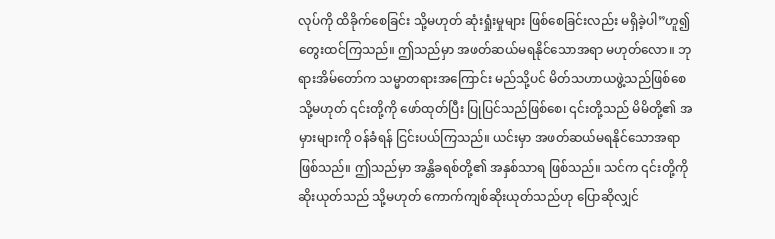လုပ်ကို ထိခိုက်စေခြင်း သို့မဟုတ် ဆုံးရှုံးမှုများ ဖြစ်စေခြင်းလည်း မရှိခဲ့ပါ”ဟူ၍ တွေးထင်ကြသည်။ ဤသည်မှာ အဖတ်ဆယ်မရနိုင်သောအရာ မဟုတ်လော။ ဘုရားအိမ်တော်က သမ္မာတရားအကြောင်း မည်သို့ပင် မိတ်သဟာယဖွဲ့သည်ဖြစ်စေ သို့မဟုတ် ၎င်းတို့ကို ဖော်ထုတ်ပြီး ပြုပြင်သည်ဖြစ်စေ၊ ၎င်းတို့သည် မိမိတို့၏ အမှားများကို ဝန်ခံရန် ငြင်းပယ်ကြသည်။ ယင်းမှာ အဖတ်ဆယ်မရနိုင်သောအရာ ဖြစ်သည်။ ဤသည်မှာ အန္တိခရစ်တို့၏ အနှစ်သာရ ဖြစ်သည်။ သင်က ၎င်းတို့ကို ဆိုးယုတ်သည် သို့မဟုတ် ကောက်ကျစ်ဆိုးယုတ်သည်ဟု ပြောဆိုလျှင်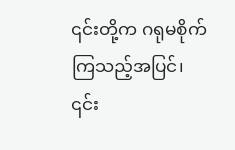၎င်းတို့က ဂရုမစိုက်ကြသည့်အပြင်၊ ၎င်း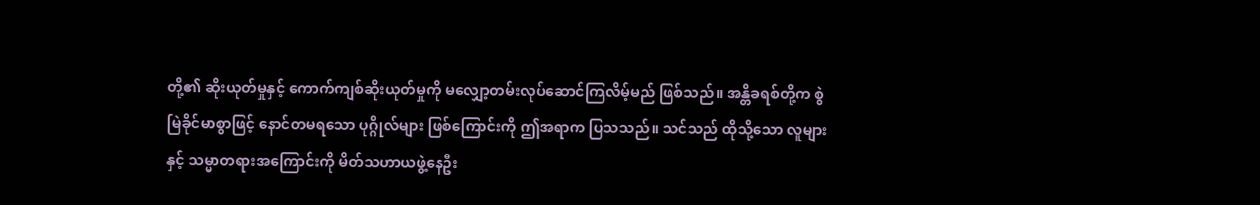တို့၏ ဆိုးယုတ်မှုနှင့် ကောက်ကျစ်ဆိုးယုတ်မှုကို မလျှော့တမ်းလုပ်ဆောင်ကြလိမ့်မည် ဖြစ်သည်။ အန္တိခရစ်တို့က စွဲမြဲခိုင်မာစွာဖြင့် နောင်တမရသော ပုဂ္ဂိုလ်များ ဖြစ်ကြောင်းကို ဤအရာက ပြသသည်။ သင်သည် ထိုသို့သော လူများနှင့် သမ္မာတရားအကြောင်းကို မိတ်သဟာယဖွဲ့နေဦး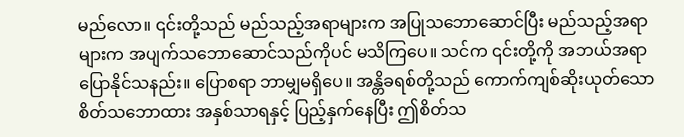မည်လော။ ၎င်းတို့သည် မည်သည့်အရာများက အပြုသဘောဆောင်ပြီး မည်သည့်အရာများက အပျက်သဘောဆောင်သည်ကိုပင် မသိကြပေ။ သင်က ၎င်းတို့ကို အဘယ်အရာ ပြောနိုင်သနည်း။ ပြောစရာ ဘာမျှမရှိပေ။ အန္တိခရစ်တို့သည် ကောက်ကျစ်ဆိုးယုတ်သော စိတ်သဘောထား အနှစ်သာရနှင့် ပြည့်နှက်နေပြီး ဤစိတ်သ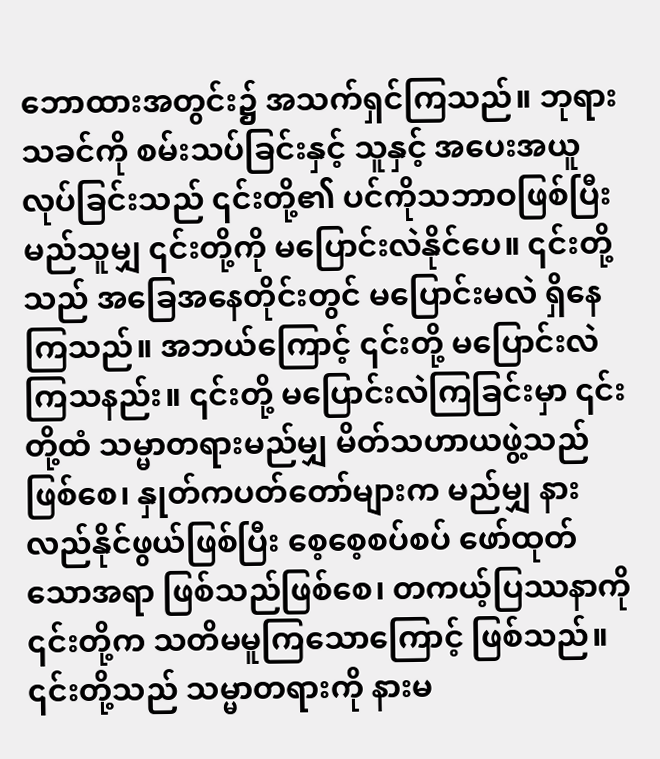ဘောထားအတွင်း၌ အသက်ရှင်ကြသည်။ ဘုရားသခင်ကို စမ်းသပ်ခြင်းနှင့် သူနှင့် အပေးအယူလုပ်ခြင်းသည် ၎င်းတို့၏ ပင်ကိုသဘာဝဖြစ်ပြီး မည်သူမျှ ၎င်းတို့ကို မပြောင်းလဲနိုင်ပေ။ ၎င်းတို့သည် အခြေအနေတိုင်းတွင် မပြောင်းမလဲ ရှိနေကြသည်။ အဘယ်ကြောင့် ၎င်းတို့ မပြောင်းလဲကြသနည်း။ ၎င်းတို့ မပြောင်းလဲကြခြင်းမှာ ၎င်းတို့ထံ သမ္မာတရားမည်မျှ မိတ်သဟာယဖွဲ့သည်ဖြစ်စေ၊ နှုတ်ကပတ်တော်များက မည်မျှ နားလည်နိုင်ဖွယ်ဖြစ်ပြီး စေ့စေ့စပ်စပ် ဖော်ထုတ်သောအရာ ဖြစ်သည်ဖြစ်စေ၊ တကယ့်ပြဿနာကို ၎င်းတို့က သတိမမူကြသောကြောင့် ဖြစ်သည်။ ၎င်းတို့သည် သမ္မာတရားကို နားမ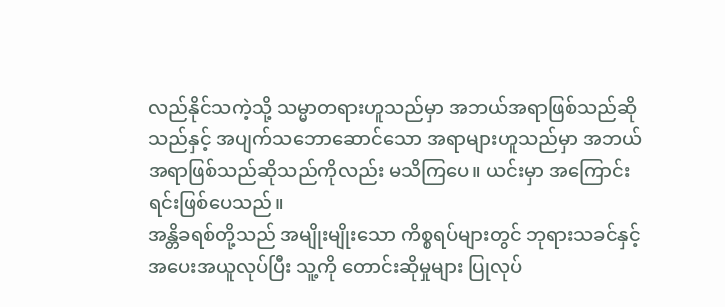လည်နိုင်သကဲ့သို့ သမ္မာတရားဟူသည်မှာ အဘယ်အရာဖြစ်သည်ဆိုသည်နှင့် အပျက်သဘောဆောင်သော အရာများဟူသည်မှာ အဘယ်အရာဖြစ်သည်ဆိုသည်ကိုလည်း မသိကြပေ။ ယင်းမှာ အကြောင်းရင်းဖြစ်ပေသည်။
အန္တိခရစ်တို့သည် အမျိုးမျိုးသော ကိစ္စရပ်များတွင် ဘုရားသခင်နှင့် အပေးအယူလုပ်ပြီး သူ့ကို တောင်းဆိုမှုများ ပြုလုပ်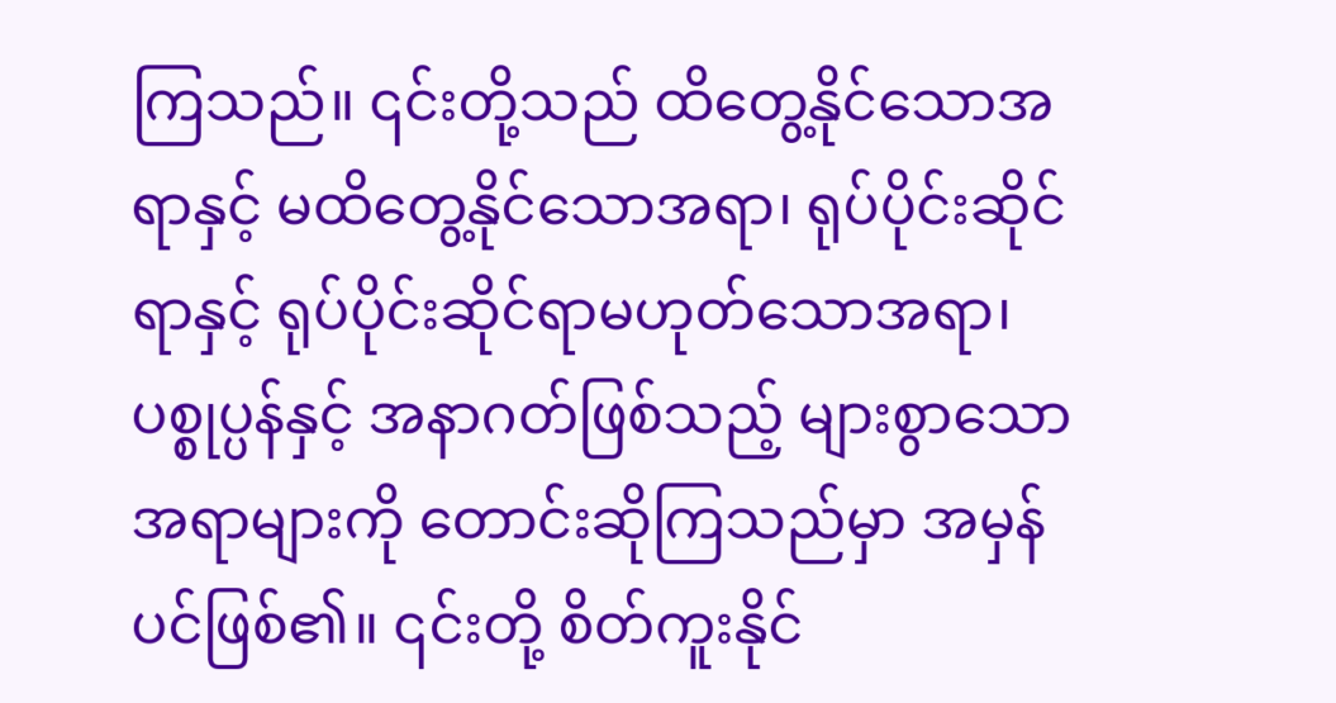ကြသည်။ ၎င်းတို့သည် ထိတွေ့နိုင်သောအရာနှင့် မထိတွေ့နိုင်သောအရာ၊ ရုပ်ပိုင်းဆိုင်ရာနှင့် ရုပ်ပိုင်းဆိုင်ရာမဟုတ်သောအရာ၊ ပစ္စုပ္ပန်နှင့် အနာဂတ်ဖြစ်သည့် များစွာသောအရာများကို တောင်းဆိုကြသည်မှာ အမှန်ပင်ဖြစ်၏။ ၎င်းတို့ စိတ်ကူးနိုင်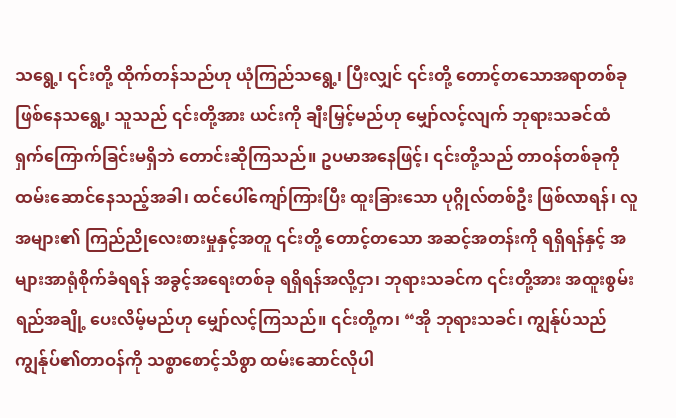သရွေ့၊ ၎င်းတို့ ထိုက်တန်သည်ဟု ယုံကြည်သရွေ့၊ ပြီးလျှင် ၎င်းတို့ တောင့်တသောအရာတစ်ခု ဖြစ်နေသရွေ့၊ သူသည် ၎င်းတို့အား ယင်းကို ချီးမြှင့်မည်ဟု မျှော်လင့်လျက် ဘုရားသခင်ထံ ရှက်ကြောက်ခြင်းမရှိဘဲ တောင်းဆိုကြသည်။ ဥပမာအနေဖြင့်၊ ၎င်းတို့သည် တာဝန်တစ်ခုကို ထမ်းဆောင်နေသည့်အခါ၊ ထင်ပေါ်ကျော်ကြားပြီး ထူးခြားသော ပုဂ္ဂိုလ်တစ်ဦး ဖြစ်လာရန်၊ လူအများ၏ ကြည်ညိုလေးစားမှုနှင့်အတူ ၎င်းတို့ တောင့်တသော အဆင့်အတန်းကို ရရှိရန်နှင့် အများအာရုံစိုက်ခံရရန် အခွင့်အရေးတစ်ခု ရရှိရန်အလို့ငှာ၊ ဘုရားသခင်က ၎င်းတို့အား အထူးစွမ်းရည်အချို့ ပေးလိမ့်မည်ဟု မျှော်လင့်ကြသည်။ ၎င်းတို့က၊ “အို ဘုရားသခင်၊ ကျွန်ုပ်သည် ကျွန်ုပ်၏တာဝန်ကို သစ္စာစောင့်သိစွာ ထမ်းဆောင်လိုပါ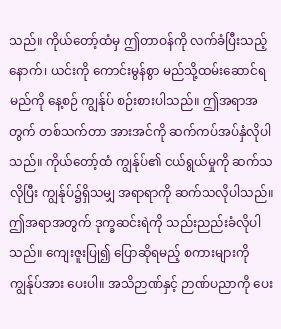သည်။ ကိုယ်တော့်ထံမှ ဤတာဝန်ကို လက်ခံပြီးသည့်နောက်၊ ယင်းကို ကောင်းမွန်စွာ မည်သို့ထမ်းဆောင်ရမည်ကို နေ့စဉ် ကျွန်ုပ် စဉ်းစားပါသည်။ ဤအရာအတွက် တစ်သက်တာ အားအင်ကို ဆက်ကပ်အပ်နှံလိုပါသည်။ ကိုယ်တော့်ထံ ကျွန်ုပ်၏ ငယ်ရွယ်မှုကို ဆက်သလိုပြီး ကျွန်ုပ်၌ရှိသမျှ အရာရာကို ဆက်သလိုပါသည်။ ဤအရာအတွက် ဒုက္ခဆင်းရဲကို သည်းညည်းခံလိုပါသည်။ ကျေးဇူးပြု၍ ပြောဆိုရမည့် စကားများကို ကျွန်ုပ်အား ပေးပါ။ အသိဉာဏ်နှင့် ဉာဏ်ပညာကို ပေး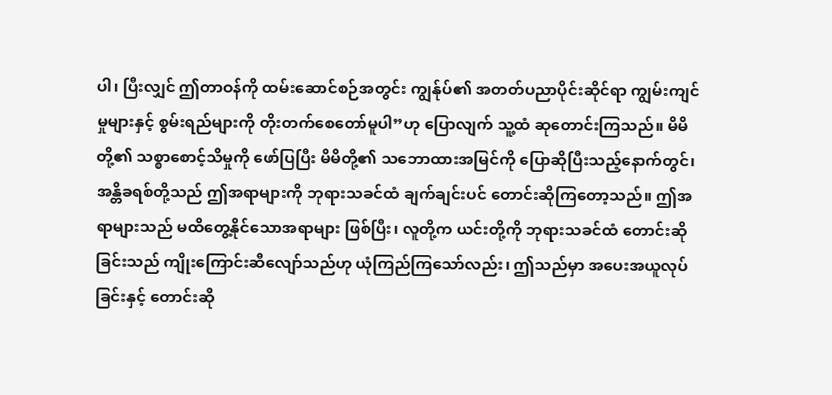ပါ၊ ပြီးလျှင် ဤတာဝန်ကို ထမ်းဆောင်စဉ်အတွင်း ကျွန်ုပ်၏ အတတ်ပညာပိုင်းဆိုင်ရာ ကျွမ်းကျင်မှုများနှင့် စွမ်းရည်များကို တိုးတက်စေတော်မူပါ”ဟု ပြောလျက် သူ့ထံ ဆုတောင်းကြသည်။ မိမိတို့၏ သစ္စာစောင့်သိမှုကို ဖော်ပြပြီး မိမိတို့၏ သဘောထားအမြင်ကို ပြောဆိုပြီးသည့်နောက်တွင်၊ အန္တိခရစ်တို့သည် ဤအရာများကို ဘုရားသခင်ထံ ချက်ချင်းပင် တောင်းဆိုကြတော့သည်။ ဤအရာများသည် မထိတွေ့နိုင်သောအရာများ ဖြစ်ပြီး၊ လူတို့က ယင်းတို့ကို ဘုရားသခင်ထံ တောင်းဆိုခြင်းသည် ကျိုးကြောင်းဆီလျော်သည်ဟု ယုံကြည်ကြသော်လည်း၊ ဤသည်မှာ အပေးအယူလုပ်ခြင်းနှင့် တောင်းဆို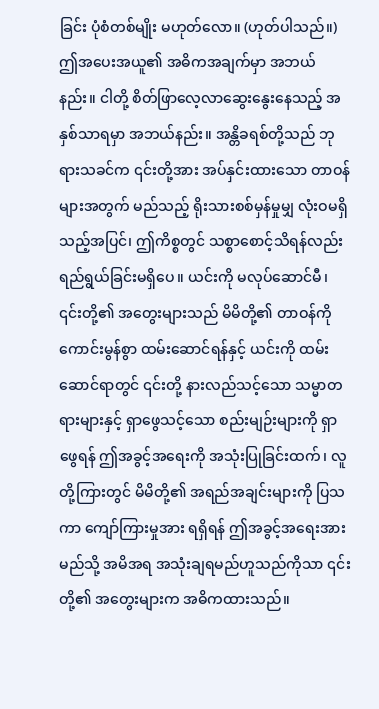ခြင်း ပုံစံတစ်မျိုး မဟုတ်လော။ (ဟုတ်ပါသည်။) ဤအပေးအယူ၏ အဓိကအချက်မှာ အဘယ်နည်း။ ငါတို့ စိတ်ဖြာလေ့လာဆွေးနွေးနေသည့် အနှစ်သာရမှာ အဘယ်နည်း။ အန္တိခရစ်တို့သည် ဘုရားသခင်က ၎င်းတို့အား အပ်နှင်းထားသော တာဝန်များအတွက် မည်သည့် ရိုးသားစစ်မှန်မှုမျှ လုံးဝမရှိသည့်အပြင်၊ ဤကိစ္စတွင် သစ္စာစောင့်သိရန်လည်း ရည်ရွယ်ခြင်းမရှိပေ။ ယင်းကို မလုပ်ဆောင်မီ၊ ၎င်းတို့၏ အတွေးများသည် မိမိတို့၏ တာဝန်ကို ကောင်းမွန်စွာ ထမ်းဆောင်ရန်နှင့် ယင်းကို ထမ်းဆောင်ရာတွင် ၎င်းတို့ နားလည်သင့်သော သမ္မာတရားများနှင့် ရှာဖွေသင့်သော စည်းမျဉ်းများကို ရှာဖွေရန် ဤအခွင့်အရေးကို အသုံးပြုခြင်းထက်၊ လူတို့ကြားတွင် မိမိတို့၏ အရည်အချင်းများကို ပြသကာ ကျော်ကြားမှုအား ရရှိရန် ဤအခွင့်အရေးအား မည်သို့ အမိအရ အသုံးချရမည်ဟူသည်ကိုသာ ၎င်းတို့၏ အတွေးများက အဓိကထားသည်။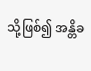သို့ဖြစ်၍ အန္တိခ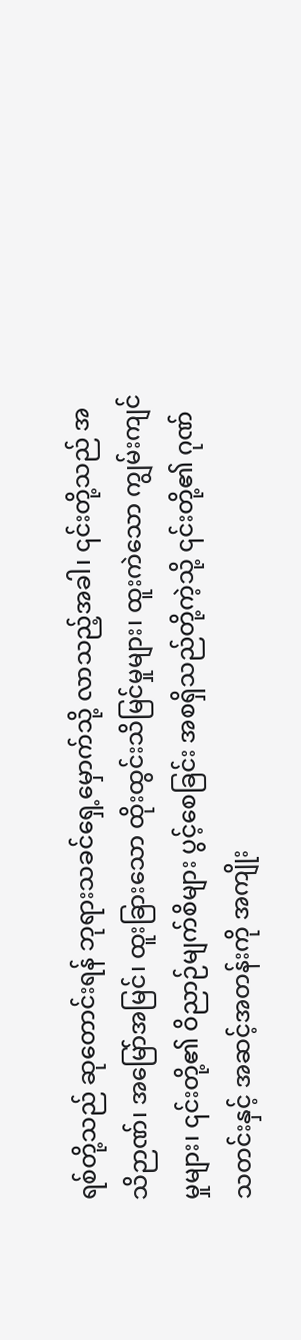ရစ်တို့သည် ဆုတောင်းရန် ဘုရားသခင်ရှေ့မှောက်သို့ လာသည့်အခါ၊ ၎င်းတို့သည် အသိဉာဏ်၊ အမြော်အမြင်၊ ထူးခြားသော ထိုးထွင်းသိမြင်မှုများ၊ ထူးကဲသော ကျွမ်းကျင်မှုများ၊ ၎င်းတို့၏ ဝိညာဉ်မျက်စိများ ပွင့်စေခြင်း အစရှိသည်တို့ကဲ့သို့ ၎င်းတို့၏ ဂုဏ်သတင်းနှင့် အဆင့်အတန်းကို အကျိုး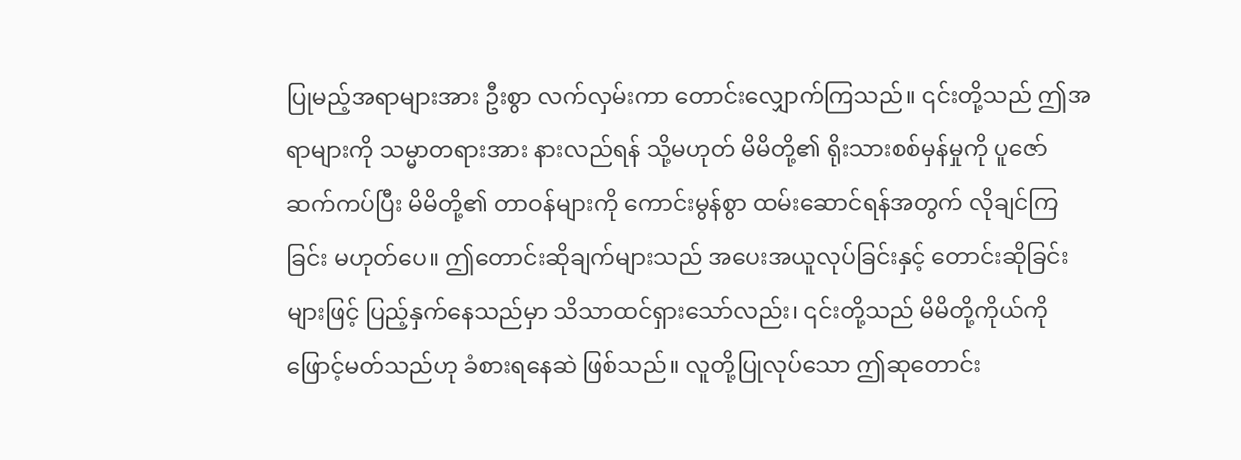ပြုမည့်အရာများအား ဦးစွာ လက်လှမ်းကာ တောင်းလျှောက်ကြသည်။ ၎င်းတို့သည် ဤအရာများကို သမ္မာတရားအား နားလည်ရန် သို့မဟုတ် မိမိတို့၏ ရိုးသားစစ်မှန်မှုကို ပူဇော်ဆက်ကပ်ပြီး မိမိတို့၏ တာဝန်များကို ကောင်းမွန်စွာ ထမ်းဆောင်ရန်အတွက် လိုချင်ကြခြင်း မဟုတ်ပေ။ ဤတောင်းဆိုချက်များသည် အပေးအယူလုပ်ခြင်းနှင့် တောင်းဆိုခြင်းများဖြင့် ပြည့်နှက်နေသည်မှာ သိသာထင်ရှားသော်လည်း၊ ၎င်းတို့သည် မိမိတို့ကိုယ်ကို ဖြောင့်မတ်သည်ဟု ခံစားရနေဆဲ ဖြစ်သည်။ လူတို့ပြုလုပ်သော ဤဆုတောင်း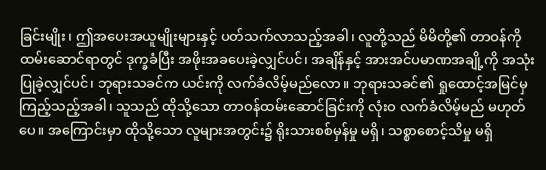ခြင်းမျိုး၊ ဤအပေးအယူမျိုးများနှင့် ပတ်သက်လာသည့်အခါ၊ လူတို့သည် မိမိတို့၏ တာဝန်ကို ထမ်းဆောင်ရာတွင် ဒုက္ခခံပြီး အဖိုးအခပေးခဲ့လျှင်ပင်၊ အချိန်နှင့် အားအင်ပမာဏအချို့ကို အသုံးပြုခဲ့လျှင်ပင်၊ ဘုရားသခင်က ယင်းကို လက်ခံလိမ့်မည်လော။ ဘုရားသခင်၏ ရှုထောင့်အမြင်မှကြည့်သည့်အခါ၊ သူသည် ထိုသို့သော တာဝန်ထမ်းဆောင်ခြင်းကို လုံးဝ လက်ခံလိမ့်မည် မဟုတ်ပေ။ အကြောင်းမှာ ထိုသို့သော လူများအတွင်း၌ ရိုးသားစစ်မှန်မှု မရှိ၊ သစ္စာစောင့်သိမှု မရှိ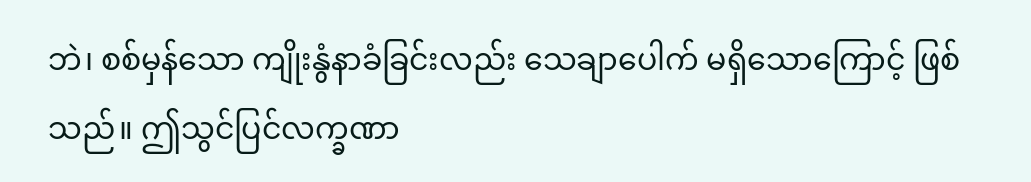ဘဲ၊ စစ်မှန်သော ကျိုးနွံနာခံခြင်းလည်း သေချာပေါက် မရှိသောကြောင့် ဖြစ်သည်။ ဤသွင်ပြင်လက္ခဏာ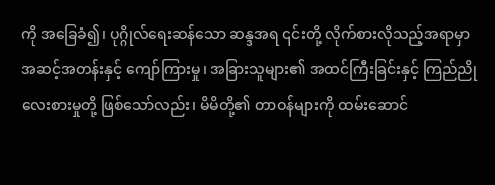ကို အခြေခံ၍၊ ပုဂ္ဂိုလ်ရေးဆန်သော ဆန္ဒအရ ၎င်းတို့ လိုက်စားလိုသည့်အရာမှာ အဆင့်အတန်းနှင့် ကျော်ကြားမှု၊ အခြားသူများ၏ အထင်ကြီးခြင်းနှင့် ကြည်ညိုလေးစားမှုတို့ ဖြစ်သော်လည်း၊ မိမိတို့၏ တာဝန်များကို ထမ်းဆောင်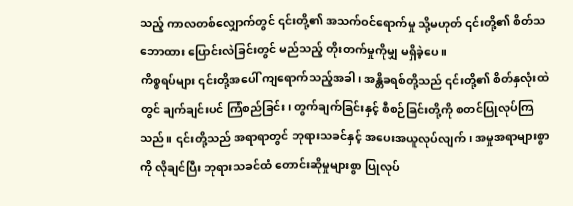သည့် ကာလတစ်လျှောက်တွင် ၎င်းတို့၏ အသက်ဝင်ရောက်မှု သို့မဟုတ် ၎င်းတို့၏ စိတ်သဘောထား ပြောင်းလဲခြင်းတွင် မည်သည့် တိုးတက်မှုကိုမျှ မရှိခဲ့ပေ။
ကိစ္စရပ်များ ၎င်းတို့အပေါ် ကျရောက်သည့်အခါ၊ အန္တိခရစ်တို့သည် ၎င်းတို့၏ စိတ်နှလုံးထဲတွင် ချက်ချင်းပင် ကြံစည်ခြင်း၊ တွက်ချက်ခြင်းနှင့် စီစဉ်ခြင်းတို့ကို စတင်ပြုလုပ်ကြသည်။ ၎င်းတို့သည် အရာရာတွင် ဘုရားသခင်နှင့် အပေးအယူလုပ်လျက်၊ အမှုအရာများစွာကို လိုချင်ပြီး ဘုရားသခင်ထံ တောင်းဆိုမှုများစွာ ပြုလုပ်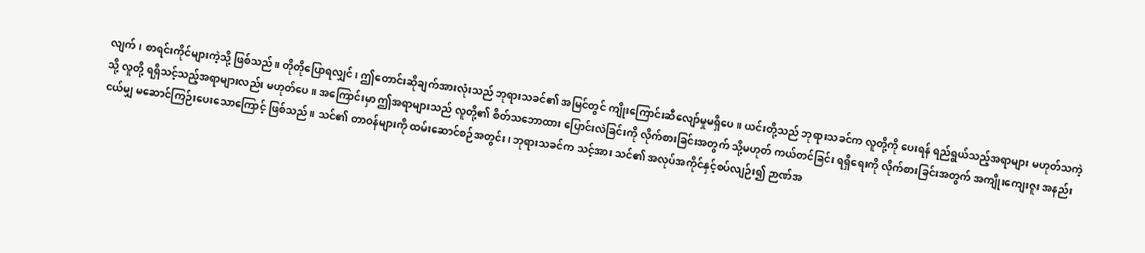လျက်၊ စာရင်းကိုင်များကဲ့သို့ ဖြစ်သည်။ တိုတိုပြောရလျှင်၊ ဤတောင်းဆိုချက်အားလုံးသည် ဘုရားသခင်၏ အမြင်တွင် ကျိုးကြောင်းဆီလျော်မှုမရှိပေ။ ယင်းတို့သည် ဘုရားသခင်က လူတို့ကို ပေးရန် ရည်ရွယ်သည့်အရာများ မဟုတ်သကဲ့သို့ လူတို့ ရရှိသင့်သည့်အရာများလည်း မဟုတ်ပေ။ အကြောင်းမှာ ဤအရာများသည် လူတို့၏ စိတ်သဘောထား ပြောင်းလဲခြင်းကို လိုက်စားခြင်းအတွက် သို့မဟုတ် ကယ်တင်ခြင်း ရရှိရေးကို လိုက်စားခြင်းအတွက် အကျိုးကျေးဇူး အနည်းငယ်မျှ မဆောင်ကြဉ်းပေးသောကြောင့် ဖြစ်သည်။ သင်၏ တာဝန်များကို ထမ်းဆောင်စဉ်အတွင်း၊ ဘုရားသခင်က သင့်အား သင်၏ အလုပ်အကိုင်နှင့်စပ်လျဉ်း၍ ဉာဏ်အ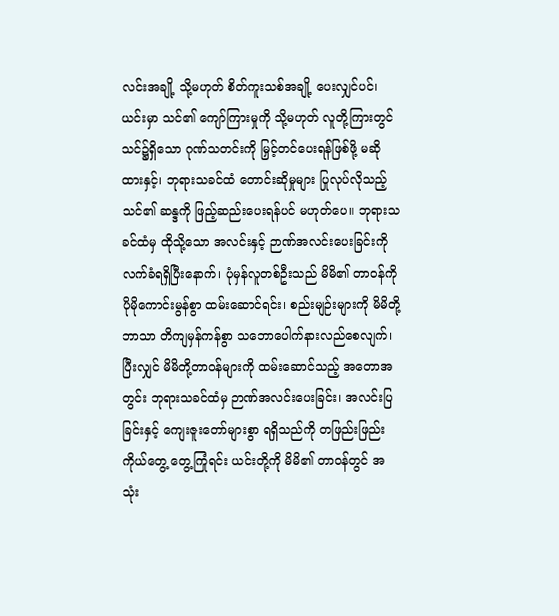လင်းအချို့ သို့မဟုတ် စိတ်ကူးသစ်အချို့ ပေးလျှင်ပင်၊ ယင်းမှာ သင်၏ ကျော်ကြားမှုကို သို့မဟုတ် လူတို့ကြားတွင် သင်၌ရှိသော ဂုဏ်သတင်းကို မြှင့်တင်ပေးရန်ဖြစ်ဖို့ မဆိုထားနှင့်၊ ဘုရားသခင်ထံ တောင်းဆိုမှုများ ပြုလုပ်လိုသည့် သင်၏ ဆန္ဒကို ဖြည့်ဆည်းပေးရန်ပင် မဟုတ်ပေ။ ဘုရားသခင်ထံမှ ထိုသို့သော အလင်းနှင့် ဉာဏ်အလင်းပေးခြင်းကို လက်ခံရရှိပြီးနောက်၊ ပုံမှန်လူတစ်ဦးသည် မိမိ၏ တာဝန်ကို ပိုမိုကောင်းမွန်စွာ ထမ်းဆောင်ရင်း၊ စည်းမျဉ်းများကို မိမိတို့ဘာသာ တိကျမှန်ကန်စွာ သဘောပေါက်နားလည်စေလျက်၊ ပြီးလျှင် မိမိတို့တာဝန်များကို ထမ်းဆောင်သည့် အတောအတွင်း ဘုရားသခင်ထံမှ ဉာဏ်အလင်းပေးခြင်း၊ အလင်းပြခြင်းနှင့် ကျေးဇူးတော်များစွာ ရရှိသည်ကို တဖြည်းဖြည်း ကိုယ်တွေ့ တွေ့ကြုံရင်း ယင်းတို့ကို မိမိ၏ တာဝန်တွင် အသုံး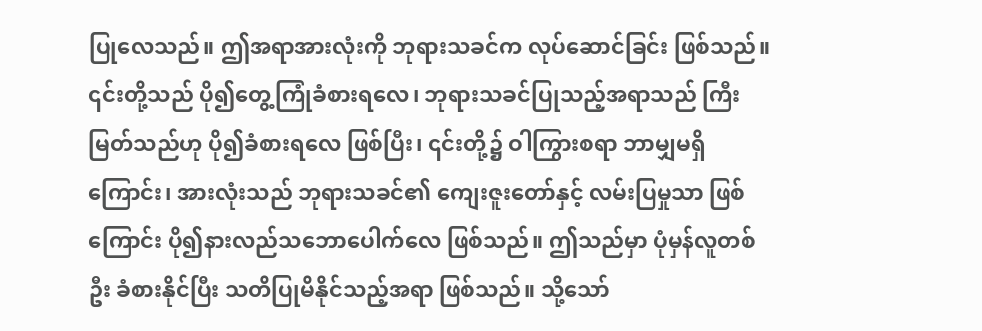ပြုလေသည်။ ဤအရာအားလုံးကို ဘုရားသခင်က လုပ်ဆောင်ခြင်း ဖြစ်သည်။ ၎င်းတို့သည် ပို၍တွေ့ကြုံခံစားရလေ၊ ဘုရားသခင်ပြုသည့်အရာသည် ကြီးမြတ်သည်ဟု ပို၍ခံစားရလေ ဖြစ်ပြီး၊ ၎င်းတို့၌ ဝါကြွားစရာ ဘာမျှမရှိကြောင်း၊ အားလုံးသည် ဘုရားသခင်၏ ကျေးဇူးတော်နှင့် လမ်းပြမှုသာ ဖြစ်ကြောင်း ပို၍နားလည်သဘောပေါက်လေ ဖြစ်သည်။ ဤသည်မှာ ပုံမှန်လူတစ်ဦး ခံစားနိုင်ပြီး သတိပြုမိနိုင်သည့်အရာ ဖြစ်သည်။ သို့သော်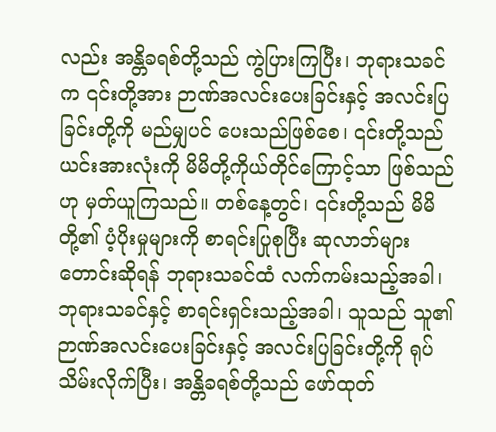လည်း အန္တိခရစ်တို့သည် ကွဲပြားကြပြီး၊ ဘုရားသခင်က ၎င်းတို့အား ဉာဏ်အလင်းပေးခြင်းနှင့် အလင်းပြခြင်းတို့ကို မည်မျှပင် ပေးသည်ဖြစ်စေ၊ ၎င်းတို့သည် ယင်းအားလုံးကို မိမိတို့ကိုယ်တိုင်ကြောင့်သာ ဖြစ်သည်ဟု မှတ်ယူကြသည်။ တစ်နေ့တွင်၊ ၎င်းတို့သည် မိမိတို့၏ ပံ့ပိုးမှုများကို စာရင်းပြုစုပြီး ဆုလာဘ်များ တောင်းဆိုရန် ဘုရားသခင်ထံ လက်ကမ်းသည့်အခါ၊ ဘုရားသခင်နှင့် စာရင်းရှင်းသည့်အခါ၊ သူသည် သူ၏ ဉာဏ်အလင်းပေးခြင်းနှင့် အလင်းပြခြင်းတို့ကို ရုပ်သိမ်းလိုက်ပြီး၊ အန္တိခရစ်တို့သည် ဖော်ထုတ်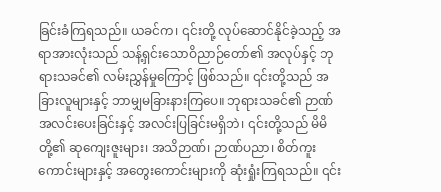ခြင်းခံကြရသည်။ ယခင်က၊ ၎င်းတို့ လုပ်ဆောင်နိုင်ခဲ့သည့် အရာအားလုံးသည် သန့်ရှင်းသောဝိညာဉ်တော်၏ အလုပ်နှင့် ဘုရားသခင်၏ လမ်းညွှန်မှုကြောင့် ဖြစ်သည်။ ၎င်းတို့သည် အခြားလူများနှင့် ဘာမျှမခြားနားကြပေ။ ဘုရားသခင်၏ ဉာဏ်အလင်းပေးခြင်းနှင့် အလင်းပြခြင်းမရှိဘဲ၊ ၎င်းတို့သည် မိမိတို့၏ ဆုကျေးဇူးများ၊ အသိဉာဏ်၊ ဉာဏ်ပညာ၊ စိတ်ကူးကောင်းများနှင့် အတွေးကောင်းများကို ဆုံးရှုံးကြရသည်။ ၎င်း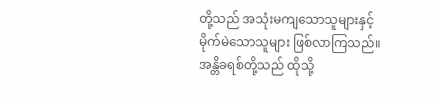တို့သည် အသုံးမကျသောသူများနှင့် မိုက်မဲသောသူများ ဖြစ်လာကြသည်။ အန္တိခရစ်တို့သည် ထိုသို့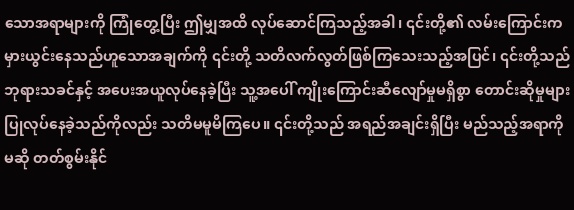သောအရာများကို ကြုံတွေ့ပြီး ဤမျှအထိ လုပ်ဆောင်ကြသည့်အခါ၊ ၎င်းတို့၏ လမ်းကြောင်းက မှားယွင်းနေသည်ဟူသောအချက်ကို ၎င်းတို့ သတိလက်လွတ်ဖြစ်ကြသေးသည့်အပြင်၊ ၎င်းတို့သည် ဘုရားသခင်နှင့် အပေးအယူလုပ်နေခဲ့ပြီး သူ့အပေါ် ကျိုးကြောင်းဆီလျော်မှုမရှိစွာ တောင်းဆိုမှုများ ပြုလုပ်နေခဲ့သည်ကိုလည်း သတိမမူမိကြပေ။ ၎င်းတို့သည် အရည်အချင်းရှိပြီး မည်သည့်အရာကိုမဆို တတ်စွမ်းနိုင်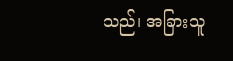သည်၊ အခြားသူ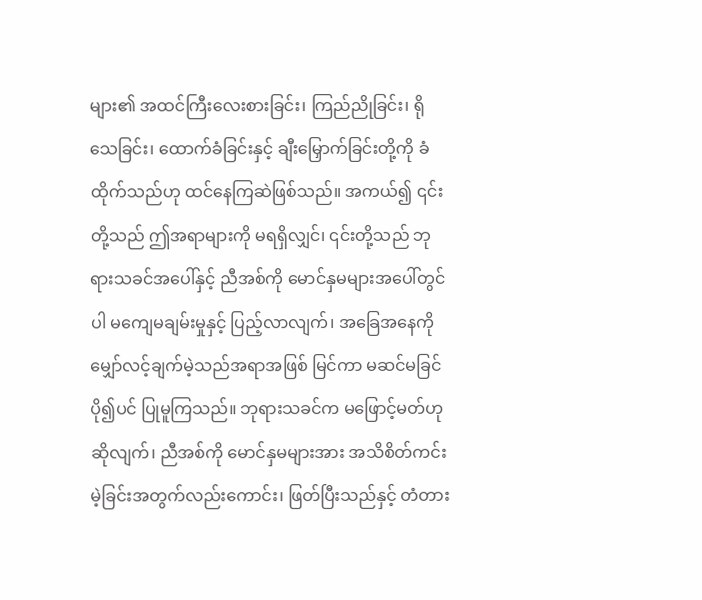များ၏ အထင်ကြီးလေးစားခြင်း၊ ကြည်ညိုခြင်း၊ ရိုသေခြင်း၊ ထောက်ခံခြင်းနှင့် ချီးမြှောက်ခြင်းတို့ကို ခံထိုက်သည်ဟု ထင်နေကြဆဲဖြစ်သည်။ အကယ်၍ ၎င်းတို့သည် ဤအရာများကို မရရှိလျှင်၊ ၎င်းတို့သည် ဘုရားသခင်အပေါ်နှင့် ညီအစ်ကို မောင်နှမများအပေါ်တွင်ပါ မကျေမချမ်းမှုနှင့် ပြည့်လာလျက်၊ အခြေအနေကို မျှော်လင့်ချက်မဲ့သည်အရာအဖြစ် မြင်ကာ မဆင်မခြင် ပို၍ပင် ပြုမူကြသည်။ ဘုရားသခင်က မဖြောင့်မတ်ဟု ဆိုလျက်၊ ညီအစ်ကို မောင်နှမများအား အသိစိတ်ကင်းမဲ့ခြင်းအတွက်လည်းကောင်း၊ ဖြတ်ပြီးသည်နှင့် တံတား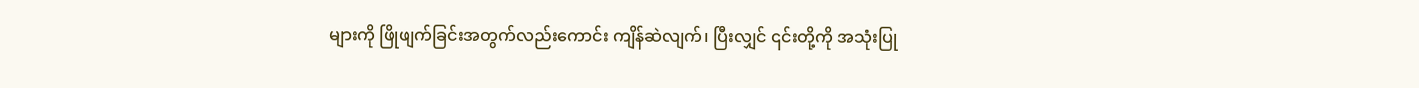များကို ဖြိုဖျက်ခြင်းအတွက်လည်းကောင်း ကျိန်ဆဲလျက်၊ ပြီးလျှင် ၎င်းတို့ကို အသုံးပြု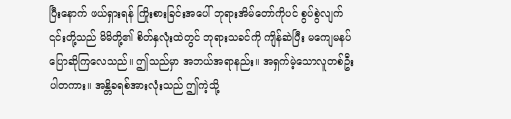ပြီးနောက် ဖယ်ရှားရန် ကြိုးစားခြင်းအပေါ် ဘုရားအိမ်တော်ကိုပင် စွပ်စွဲလျက် ၎င်းတို့သည် မိမိတို့၏ စိတ်နှလုံးထဲတွင် ဘုရားသခင်ကို ကျိန်ဆဲပြီး မကျေမနပ်ပြောဆိုကြလေသည်။ ဤသည်မှာ အဘယ်အရာနည်း။ အရှက်မဲ့သောလူတစ်ဦးပါတကား။ အန္တိခရစ်အားလုံးသည် ဤကဲ့သို့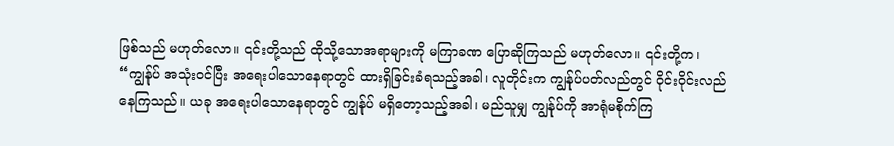ဖြစ်သည် မဟုတ်လော။ ၎င်းတို့သည် ထိုသို့သောအရာများကို မကြာခဏ ပြောဆိုကြသည် မဟုတ်လော။ ၎င်းတို့က၊ “ကျွန်ုပ် အသုံးဝင်ပြီး အရေးပါသောနေရာတွင် ထားရှိခြင်းခံရသည့်အခါ၊ လူတိုင်းက ကျွန်ုပ်ပတ်လည်တွင် ဝိုင်းဝိုင်းလည်နေကြသည်။ ယခု အရေးပါသောနေရာတွင် ကျွန်ုပ် မရှိတော့သည့်အခါ၊ မည်သူမျှ ကျွန်ုပ်ကို အာရုံမစိုက်ကြ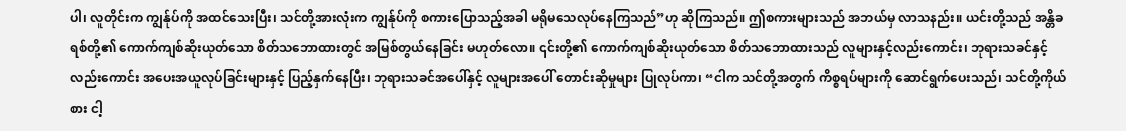ပါ၊ လူတိုင်းက ကျွန်ုပ်ကို အထင်သေးပြီး၊ သင်တို့အားလုံးက ကျွန်ုပ်ကို စကားပြောသည့်အခါ မရိုမသေလုပ်နေကြသည်”ဟု ဆိုကြသည်။ ဤစကားများသည် အဘယ်မှ လာသနည်း။ ယင်းတို့သည် အန္တိခရစ်တို့၏ ကောက်ကျစ်ဆိုးယုတ်သော စိတ်သဘောထားတွင် အမြစ်တွယ်နေခြင်း မဟုတ်လော။ ၎င်းတို့၏ ကောက်ကျစ်ဆိုးယုတ်သော စိတ်သဘောထားသည် လူများနှင့်လည်းကောင်း၊ ဘုရားသခင်နှင့်လည်းကောင်း အပေးအယူလုပ်ခြင်းများနှင့် ပြည့်နှက်နေပြီး၊ ဘုရားသခင်အပေါ်နှင့် လူများအပေါ် တောင်းဆိုမှုများ ပြုလုပ်ကာ၊ “ငါက သင်တို့အတွက် ကိစ္စရပ်များကို ဆောင်ရွက်ပေးသည်၊ သင်တို့ကိုယ်စား ငါ့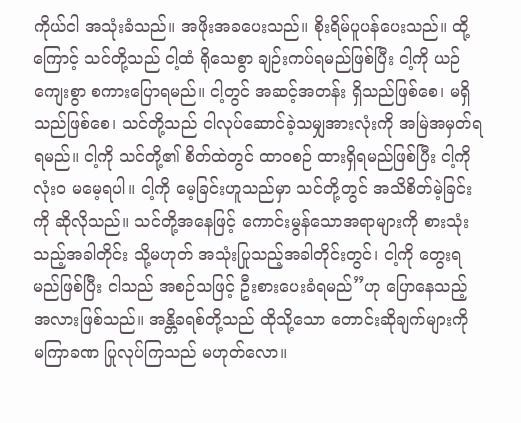ကိုယ်ငါ အသုံးခံသည်။ အဖိုးအခပေးသည်။ စိုးရိမ်ပူပန်ပေးသည်။ ထို့ကြောင့် သင်တို့သည် ငါ့ထံ ရိုသေစွာ ချဉ်းကပ်ရမည်ဖြစ်ပြီး ငါ့ကို ယဉ်ကျေးစွာ စကားပြောရမည်။ ငါ့တွင် အဆင့်အတန်း ရှိသည်ဖြစ်စေ၊ မရှိသည်ဖြစ်စေ၊ သင်တို့သည် ငါလုပ်ဆောင်ခဲ့သမျှအားလုံးကို အမြဲအမှတ်ရရမည်။ ငါ့ကို သင်တို့၏ စိတ်ထဲတွင် ထာဝစဉ် ထားရှိရမည်ဖြစ်ပြီး ငါ့ကို လုံးဝ မမေ့ရပါ။ ငါ့ကို မေ့ခြင်းဟူသည်မှာ သင်တို့တွင် အသိစိတ်မဲ့ခြင်းကို ဆိုလိုသည်။ သင်တို့အနေဖြင့် ကောင်းမွန်သောအရာများကို စားသုံးသည့်အခါတိုင်း သို့မဟုတ် အသုံးပြုသည့်အခါတိုင်းတွင်၊ ငါ့ကို တွေးရမည်ဖြစ်ပြီး ငါသည် အစဉ်သဖြင့် ဦးစားပေးခံရမည်”ဟု ပြောနေသည့်အလားဖြစ်သည်။ အန္တိခရစ်တို့သည် ထိုသို့သော တောင်းဆိုချက်များကို မကြာခဏ ပြုလုပ်ကြသည် မဟုတ်လော။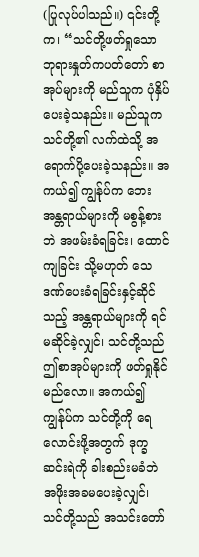(ပြုလုပ်ပါသည်။) ၎င်းတို့က၊ “သင်တို့ဖတ်ရှုသော ဘုရားနှုတ်ကပတ်တော် စာအုပ်များကို မည်သူက ပုံနှိပ်ပေးခဲ့သနည်း။ မည်သူက သင်တို့၏ လက်ထဲသို့ အရောက်ပို့ပေးခဲ့သနည်း။ အကယ်၍ ကျွန်ုပ်က ဘေးအန္တရာယ်များကို မစွန့်စားဘဲ အဖမ်းခံရခြင်း၊ ထောင်ကျခြင်း သို့မဟုတ် သေဒဏ်ပေးခံရခြင်းနှင့်ဆိုင်သည့် အန္တရာယ်များကို ရင်မဆိုင်ခဲ့လျှင်၊ သင်တို့သည် ဤစာအုပ်များကို ဖတ်ရှုနိုင်မည်လော။ အကယ်၍ ကျွန်ုပ်က သင်တို့ကို ရေလောင်းဖို့အတွက် ဒုက္ခဆင်းရဲကို ခါးစည်းမခံဘဲ အဖိုးအခမပေးခဲ့လျှင်၊ သင်တို့သည် အသင်းတော်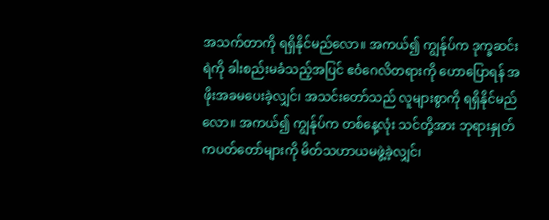အသက်တာကို ရရှိနိုင်မည်လော။ အကယ်၍ ကျွန်ုပ်က ဒုက္ခဆင်းရဲကို ခါးစည်းမခံသည့်အပြင် ဧဝံဂေလိတရားကို ဟောပြောရန် အဖိုးအခမပေးခဲ့လျှင်၊ အသင်းတော်သည် လူများစွာကို ရရှိနိုင်မည်လော။ အကယ်၍ ကျွန်ုပ်က တစ်နေ့လုံး သင်တို့အား ဘုရားနှုတ်ကပတ်တော်များကို မိတ်သဟာယမဖွဲ့ခဲ့လျှင်၊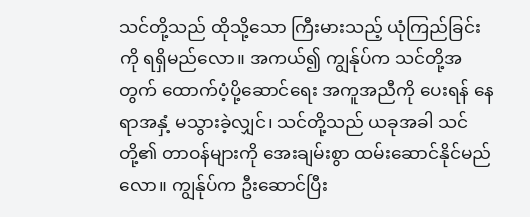သင်တို့သည် ထိုသို့သော ကြီးမားသည့် ယုံကြည်ခြင်းကို ရရှိမည်လော။ အကယ်၍ ကျွန်ုပ်က သင်တို့အတွက် ထောက်ပံ့ပို့ဆောင်ရေး အကူအညီကို ပေးရန် နေရာအနှံ့ မသွားခဲ့လျှင်၊ သင်တို့သည် ယခုအခါ သင်တို့၏ တာဝန်များကို အေးချမ်းစွာ ထမ်းဆောင်နိုင်မည်လော။ ကျွန်ုပ်က ဦးဆောင်ပြီး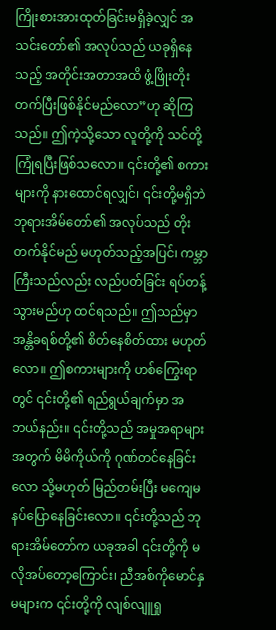ကြိုးစားအားထုတ်ခြင်းမရှိခဲ့လျှင် အသင်းတော်၏ အလုပ်သည် ယခုရှိနေသည့် အတိုင်းအတာအထိ ဖွံ့ဖြိုးတိုးတက်ပြီးဖြစ်နိုင်မည်လော”ဟု ဆိုကြသည်။ ဤကဲ့သို့သော လူတို့ကို သင်တို့ ကြုံရပြီးဖြစ်သလော။ ၎င်းတို့၏ စကားများကို နားထောင်ရလျှင်၊ ၎င်းတို့မရှိဘဲ ဘုရားအိမ်တော်၏ အလုပ်သည် တိုးတက်နိုင်မည် မဟုတ်သည့်အပြင်၊ ကမ္ဘာကြီးသည်လည်း လည်ပတ်ခြင်း ရပ်တန့်သွားမည်ဟု ထင်ရသည်။ ဤသည်မှာ အန္တိခရစ်တို့၏ စိတ်နေစိတ်ထား မဟုတ်လော။ ဤစကားများကို ဟစ်ကြွေးရာတွင် ၎င်းတို့၏ ရည်ရွယ်ချက်မှာ အဘယ်နည်း။ ၎င်းတို့သည် အမှုအရာများအတွက် မိမိကိုယ်ကို ဂုဏ်တင်နေခြင်းလော သို့မဟုတ် မြည်တမ်းပြီး မကျေမနပ်ပြောနေခြင်းလော။ ၎င်းတို့သည် ဘုရားအိမ်တော်က ယခုအခါ ၎င်းတို့ကို မလိုအပ်တော့ကြောင်း၊ ညီအစ်ကိုမောင်နှမများက ၎င်းတို့ကို လျစ်လျူရှု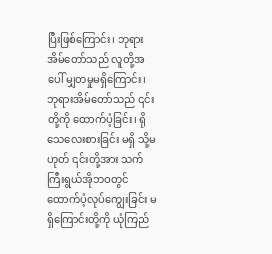ပြီးဖြစ်ကြောင်း၊ ဘုရားအိမ်တော်သည် လူတို့အပေါ် မျှတမှုမရှိကြောင်း၊ ဘုရားအိမ်တော်သည် ၎င်းတို့ကို ထောက်ပံ့ခြင်း၊ ရိုသေလေးစားခြင်း မရှိ သို့မဟုတ် ၎င်းတို့အား သက်ကြီးရွယ်အိုဘဝတွင် ထောက်ပံ့လုပ်ကျွေးခြင်း မရှိကြောင်းတို့ကို ယုံကြည်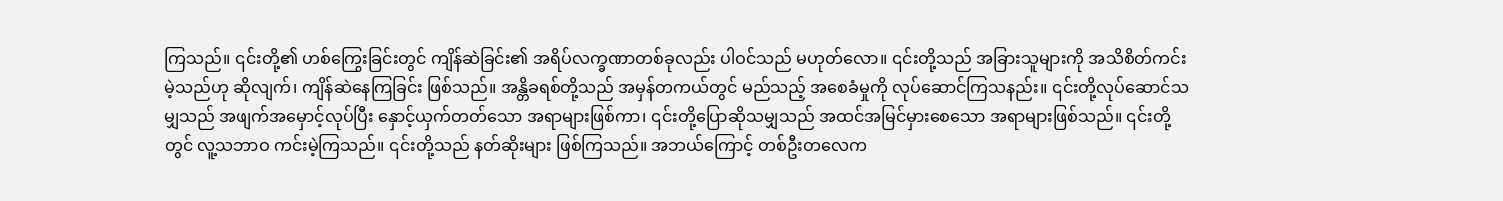ကြသည်။ ၎င်းတို့၏ ဟစ်ကြွေးခြင်းတွင် ကျိန်ဆဲခြင်း၏ အရိပ်လက္ခဏာတစ်ခုလည်း ပါဝင်သည် မဟုတ်လော။ ၎င်းတို့သည် အခြားသူများကို အသိစိတ်ကင်းမဲ့သည်ဟု ဆိုလျက်၊ ကျိန်ဆဲနေကြခြင်း ဖြစ်သည်။ အန္တိခရစ်တို့သည် အမှန်တကယ်တွင် မည်သည့် အစေခံမှုကို လုပ်ဆောင်ကြသနည်း။ ၎င်းတို့လုပ်ဆောင်သမျှသည် အဖျက်အမှောင့်လုပ်ပြီး နှောင့်ယှက်တတ်သော အရာများဖြစ်ကာ၊ ၎င်းတို့ပြောဆိုသမျှသည် အထင်အမြင်မှားစေသော အရာများဖြစ်သည်။ ၎င်းတို့တွင် လူ့သဘာဝ ကင်းမဲ့ကြသည်။ ၎င်းတို့သည် နတ်ဆိုးများ ဖြစ်ကြသည်။ အဘယ်ကြောင့် တစ်ဦးတလေက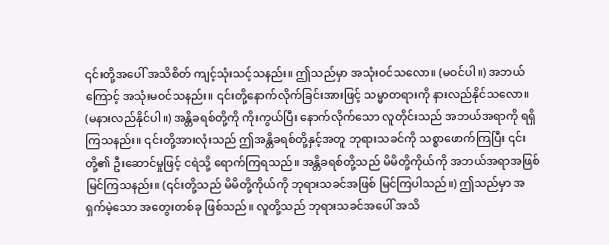၎င်းတို့အပေါ် အသိစိတ် ကျင့်သုံးသင့်သနည်း။ ဤသည်မှာ အသုံးဝင်သလော။ (မဝင်ပါ။) အဘယ်ကြောင့် အသုံးမဝင်သနည်း။ ၎င်းတို့နောက်လိုက်ခြင်းအားဖြင့် သမ္မာတရားကို နားလည်နိုင်သလော။ (မနားလည်နိုင်ပါ။) အန္တိခရစ်တို့ကို ကိုးကွယ်ပြီး နောက်လိုက်သော လူတိုင်းသည် အဘယ်အရာကို ရရှိကြသနည်း။ ၎င်းတို့အားလုံးသည် ဤအန္တိခရစ်တို့နှင့်အတူ ဘုရားသခင်ကို သစ္စာဖောက်ကြပြီး ၎င်းတို့၏ ဦးဆောင်မှုဖြင့် ငရဲသို့ ရောက်ကြရသည်။ အန္တိခရစ်တို့သည် မိမိတို့ကိုယ်ကို အဘယ်အရာအဖြစ် မြင်ကြသနည်း။ (၎င်းတို့သည် မိမိတို့ကိုယ်ကို ဘုရားသခင်အဖြစ် မြင်ကြပါသည်။) ဤသည်မှာ အရှက်မဲ့သော အတွေးတစ်ခု ဖြစ်သည်။ လူတို့သည် ဘုရားသခင်အပေါ် အသိ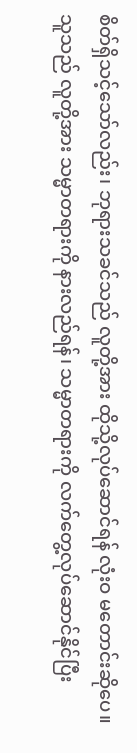စိတ်ရှိသင့်သော်လည်း၊ ဘုရားသခင်သည် လူတို့အား ထိုသို့လုပ်ဆောင်ရန် လုံးဝ မတောင်းဆိုပေ။ သူသည် လူတို့အား သမ္မာတရားကို နားလည်ရန်၊ သမ္မာတရားကို လက်တွေ့လုပ်ဆောင်နိုင်ပြီး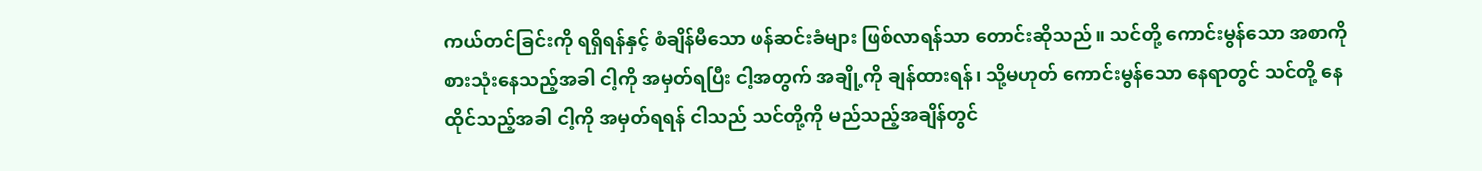ကယ်တင်ခြင်းကို ရရှိရန်နှင့် စံချိန်မီသော ဖန်ဆင်းခံများ ဖြစ်လာရန်သာ တောင်းဆိုသည်။ သင်တို့ ကောင်းမွန်သော အစာကို စားသုံးနေသည့်အခါ ငါ့ကို အမှတ်ရပြီး ငါ့အတွက် အချို့ကို ချန်ထားရန်၊ သို့မဟုတ် ကောင်းမွန်သော နေရာတွင် သင်တို့ နေထိုင်သည့်အခါ ငါ့ကို အမှတ်ရရန် ငါသည် သင်တို့ကို မည်သည့်အချိန်တွင်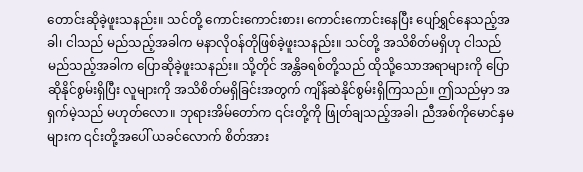တောင်းဆိုခဲ့ဖူးသနည်း။ သင်တို့ ကောင်းကောင်းစား၊ ကောင်းကောင်းနေပြီး ပျော်ရွှင်နေသည့်အခါ၊ ငါသည် မည်သည့်အခါက မနာလိုဝန်တိုဖြစ်ခဲ့ဖူးသနည်း။ သင်တို့ အသိစိတ်မရှိဟု ငါသည် မည်သည့်အခါက ပြောဆိုခဲ့ဖူးသနည်း။ သို့တိုင် အန္တိခရစ်တို့သည် ထိုသို့သောအရာများကို ပြောဆိုနိုင်စွမ်းရှိပြီး လူများကို အသိစိတ်မရှိခြင်းအတွက် ကျိန်ဆဲနိုင်စွမ်းရှိကြသည်။ ဤသည်မှာ အရှက်မဲ့သည် မဟုတ်လော။ ဘုရားအိမ်တော်က ၎င်းတို့ကို ဖြုတ်ချသည့်အခါ၊ ညီအစ်ကိုမောင်နှမများက ၎င်းတို့အပေါ် ယခင်လောက် စိတ်အား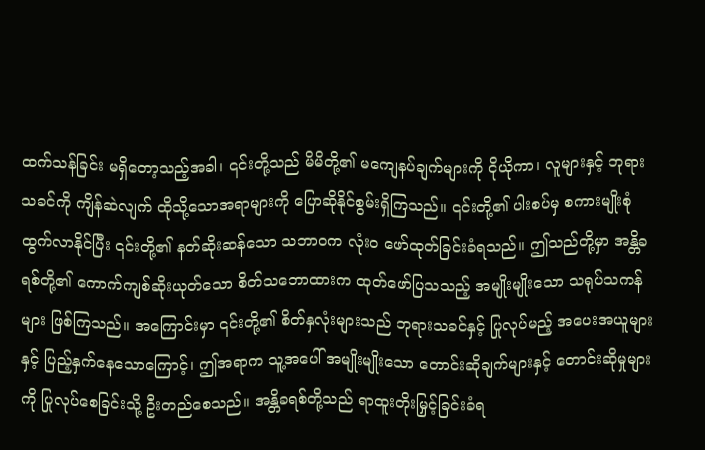ထက်သန်ခြင်း မရှိတော့သည့်အခါ၊ ၎င်းတို့သည် မိမိတို့၏ မကျေနပ်ချက်များကို ငိုယိုကာ၊ လူများနှင့် ဘုရားသခင်ကို ကျိန်ဆဲလျက် ထိုသို့သောအရာများကို ပြောဆိုနိုင်စွမ်းရှိကြသည်။ ၎င်းတို့၏ ပါးစပ်မှ စကားမျိုးစုံ ထွက်လာနိုင်ပြီး ၎င်းတို့၏ နတ်ဆိုးဆန်သော သဘာဝက လုံးဝ ဖော်ထုတ်ခြင်းခံရသည်။ ဤသည်တို့မှာ အန္တိခရစ်တို့၏ ကောက်ကျစ်ဆိုးယုတ်သော စိတ်သဘောထားက ထုတ်ဖော်ပြသသည့် အမျိုးမျိုးသော သရုပ်သကန်များ ဖြစ်ကြသည်။ အကြောင်းမှာ ၎င်းတို့၏ စိတ်နှလုံးများသည် ဘုရားသခင်နှင့် ပြုလုပ်မည့် အပေးအယူများနှင့် ပြည့်နှက်နေသောကြောင့်၊ ဤအရာက သူ့အပေါ် အမျိုးမျိုးသော တောင်းဆိုချက်များနှင့် တောင်းဆိုမှုများကို ပြုလုပ်စေခြင်းသို့ ဦးတည်စေသည်။ အန္တိခရစ်တို့သည် ရာထူးတိုးမြှင့်ခြင်းခံရ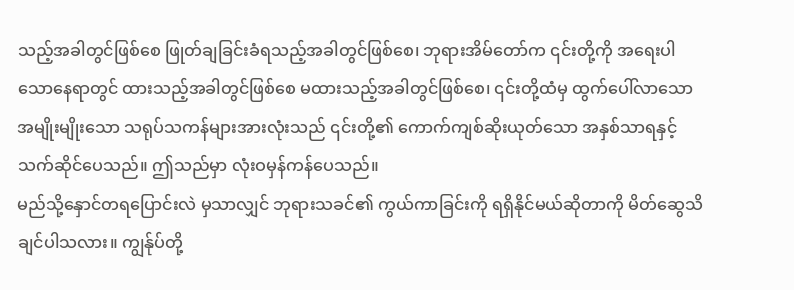သည့်အခါတွင်ဖြစ်စေ ဖြုတ်ချခြင်းခံရသည့်အခါတွင်ဖြစ်စေ၊ ဘုရားအိမ်တော်က ၎င်းတို့ကို အရေးပါသောနေရာတွင် ထားသည့်အခါတွင်ဖြစ်စေ မထားသည့်အခါတွင်ဖြစ်စေ၊ ၎င်းတို့ထံမှ ထွက်ပေါ်လာသော အမျိုးမျိုးသော သရုပ်သကန်များအားလုံးသည် ၎င်းတို့၏ ကောက်ကျစ်ဆိုးယုတ်သော အနှစ်သာရနှင့် သက်ဆိုင်ပေသည်။ ဤသည်မှာ လုံးဝမှန်ကန်ပေသည်။
မည်သို့နှောင်တရပြောင်းလဲ မှသာလျှင် ဘုရားသခင်၏ ကွယ်ကာခြင်းကို ရရှိနိုင်မယ်ဆိုတာကို မိတ်ဆွေသိချင်ပါသလား။ ကျွန်ုပ်တို့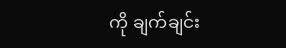ကို ချက်ချင်း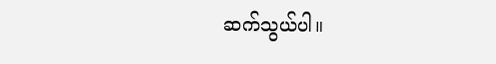ဆက်သွယ်ပါ။